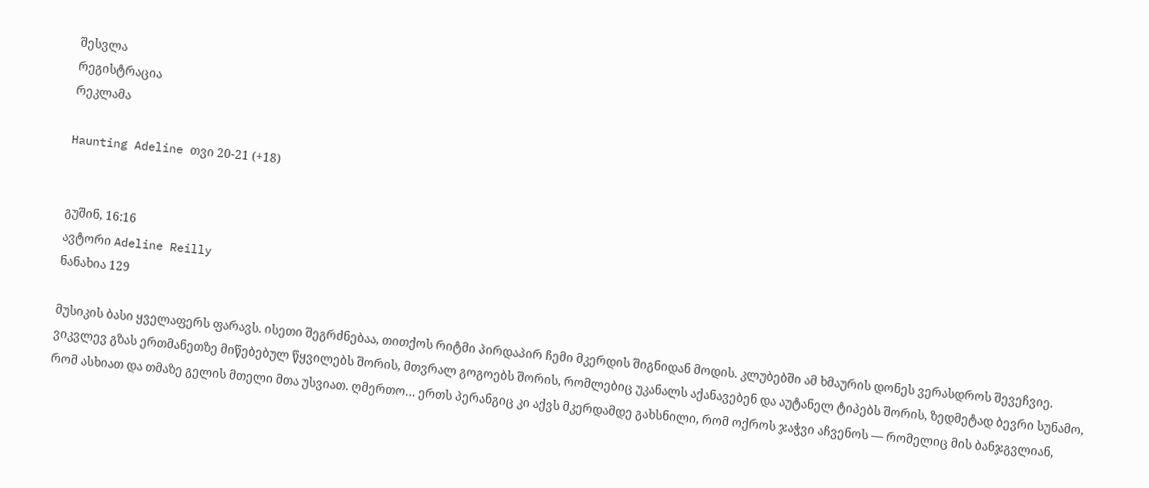შესვლა
რეგისტრაცია
რეკლამა

Haunting Adeline თვი 20-21 (+18)


გუშინ, 16:16
ავტორი Adeline Reilly
ნანახია 129

მუსიკის ბასი ყველაფერს ფარავს. ისეთი შეგრძნებაა, თითქოს რიტმი პირდაპირ ჩემი მკერდის შიგნიდან მოდის. კლუბებში ამ ხმაურის დონეს ვერასდროს შევეჩვიე.
ვიკვლევ გზას ერთმანეთზე მიწებებულ წყვილებს შორის, მთვრალ გოგოებს შორის, რომლებიც უკანალს აქანავებენ და აუტანელ ტიპებს შორის, ზედმეტად ბევრი სუნამო, რომ ასხიათ და თმაზე გელის მთელი მთა უსვიათ. ღმერთო… ერთს პერანგიც კი აქვს მკერდამდე გახსნილი, რომ ოქროს ჯაჭვი აჩვენოს — რომელიც მის ბანჯგვლიან,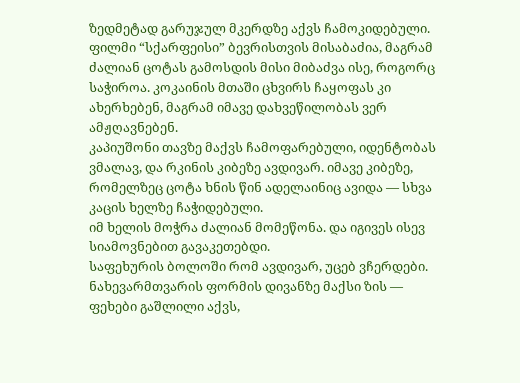ზედმეტად გარუჯულ მკერდზე აქვს ჩამოკიდებული.
ფილმი “სქარფეისი” ბევრისთვის მისაბაძია, მაგრამ ძალიან ცოტას გამოსდის მისი მიბაძვა ისე, როგორც საჭიროა. კოკაინის მთაში ცხვირს ჩაყოფას კი ახერხებენ, მაგრამ იმავე დახვეწილობას ვერ ამჟღავნებენ.
კაპიუშონი თავზე მაქვს ჩამოფარებული, იდენტობას ვმალავ, და რკინის კიბეზე ავდივარ. იმავე კიბეზე, რომელზეც ცოტა ხნის წინ ადელაინიც ავიდა — სხვა კაცის ხელზე ჩაჭიდებული.
იმ ხელის მოჭრა ძალიან მომეწონა. და იგივეს ისევ სიამოვნებით გავაკეთებდი.
საფეხურის ბოლოში რომ ავდივარ, უცებ ვჩერდები.
ნახევარმთვარის ფორმის დივანზე მაქსი ზის — ფეხები გაშლილი აქვს,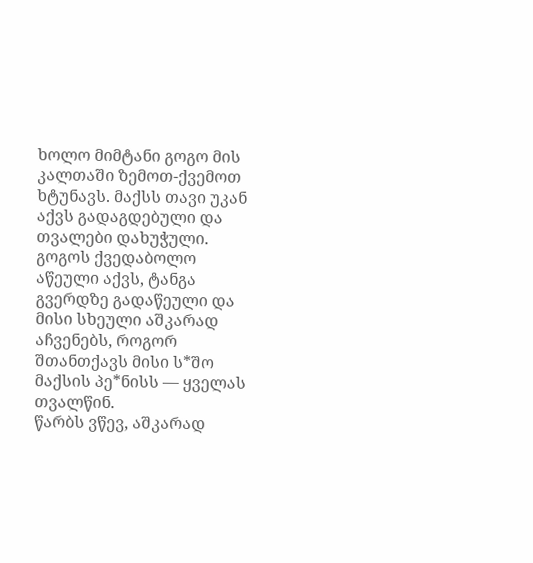ხოლო მიმტანი გოგო მის კალთაში ზემოთ-ქვემოთ ხტუნავს. მაქსს თავი უკან აქვს გადაგდებული და თვალები დახუჭული. გოგოს ქვედაბოლო აწეული აქვს, ტანგა გვერდზე გადაწეული და მისი სხეული აშკარად აჩვენებს, როგორ შთანთქავს მისი ს*შო მაქსის პე*ნისს — ყველას თვალწინ.
წარბს ვწევ, აშკარად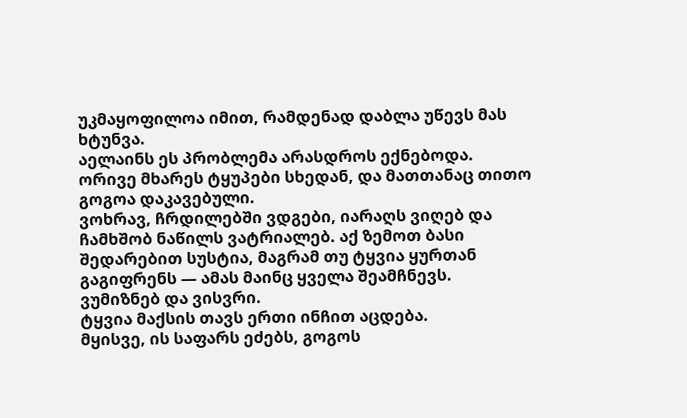უკმაყოფილოა იმით, რამდენად დაბლა უწევს მას ხტუნვა.
აელაინს ეს პრობლემა არასდროს ექნებოდა.
ორივე მხარეს ტყუპები სხედან, და მათთანაც თითო გოგოა დაკავებული.
ვოხრავ, ჩრდილებში ვდგები, იარაღს ვიღებ და ჩამხშობ ნაწილს ვატრიალებ. აქ ზემოთ ბასი შედარებით სუსტია, მაგრამ თუ ტყვია ყურთან გაგიფრენს — ამას მაინც ყველა შეამჩნევს.
ვუმიზნებ და ვისვრი.
ტყვია მაქსის თავს ერთი ინჩით აცდება.
მყისვე, ის საფარს ეძებს, გოგოს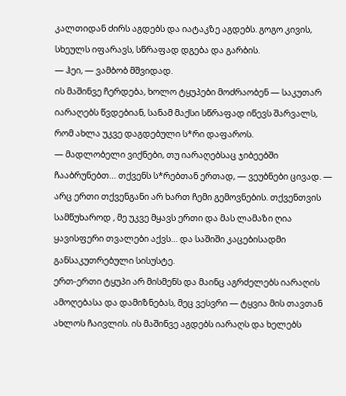კალთიდან ძირს აგდებს და იატაკზე აგდებს. გოგო კივის, სხეულს იფარავს, სწრაფად დგება და გარბის.
— ჰეი, — ვამბობ მშვიდად.
ის მაშინვე ჩერდება, ხოლო ტყუპები მოძრაობენ — საკუთარ იარაღებს წვდებიან, სანამ მაქსი სწრაფად იწევს შარვალს, რომ ახლა უკვე დაგდებული ს*რი დაფაროს.
— მადლობელი ვიქნები, თუ იარაღებსაც ჯიბეებში ჩააბრუნებთ… თქვენს ს*რებთან ერთად, — ვეუბნები ცივად. — არც ერთი თქვენგანი არ ხართ ჩემი გემოვნების. თქვენთვის სამწუხაროდ , მე უკვე მყავს ერთი და მას ლამაზი ღია ყავისფერი თვალები აქვს… და საშიში კაცებისადმი განსაკუთრებული სისუსტე.
ერთ-ერთი ტყუპი არ მისმენს და მაინც აგრძელებს იარაღის ამოღებასა და დამიზნებას, მეც ვესვრი — ტყვია მის თავთან ახლოს ჩაივლის. ის მაშინვე აგდებს იარაღს და ხელებს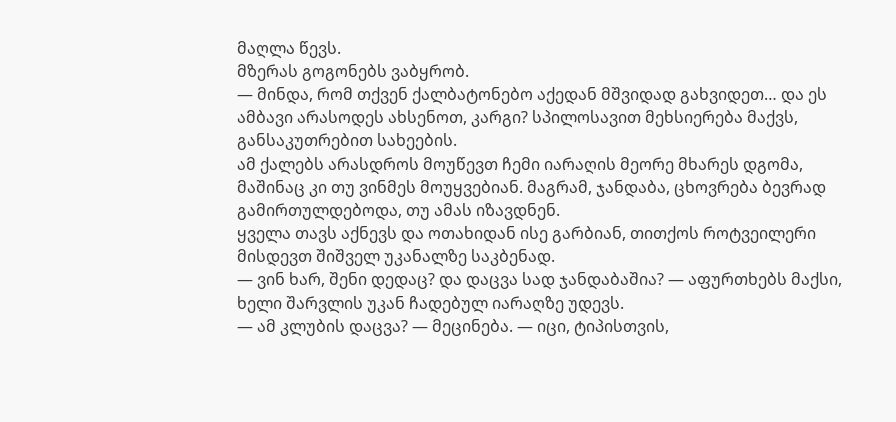მაღლა წევს.
მზერას გოგონებს ვაბყრობ.
— მინდა, რომ თქვენ ქალბატონებო აქედან მშვიდად გახვიდეთ… და ეს ამბავი არასოდეს ახსენოთ, კარგი? სპილოსავით მეხსიერება მაქვს, განსაკუთრებით სახეების.
ამ ქალებს არასდროს მოუწევთ ჩემი იარაღის მეორე მხარეს დგომა, მაშინაც კი თუ ვინმეს მოუყვებიან. მაგრამ, ჯანდაბა, ცხოვრება ბევრად გამირთულდებოდა, თუ ამას იზავდნენ.
ყველა თავს აქნევს და ოთახიდან ისე გარბიან, თითქოს როტვეილერი მისდევთ შიშველ უკანალზე საკბენად.
— ვინ ხარ, შენი დედაც? და დაცვა სად ჯანდაბაშია? — აფურთხებს მაქსი, ხელი შარვლის უკან ჩადებულ იარაღზე უდევს.
— ამ კლუბის დაცვა? — მეცინება. — იცი, ტიპისთვის,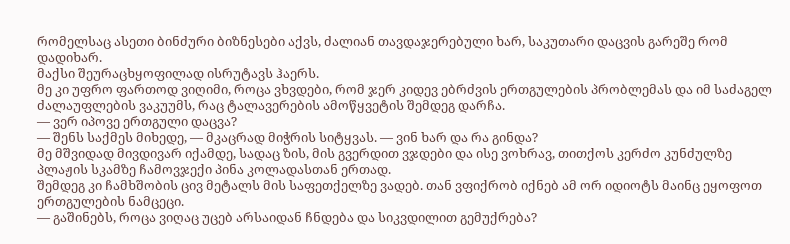რომელსაც ასეთი ბინძური ბიზნესები აქვს, ძალიან თავდაჯერებული ხარ, საკუთარი დაცვის გარეშე რომ დადიხარ.
მაქსი შეურაცხყოფილად ისრუტავს ჰაერს.
მე კი უფრო ფართოდ ვიღიმი, როცა ვხვდები, რომ ჯერ კიდევ ებრძვის ერთგულების პრობლემას და იმ საძაგელ ძალაუფლების ვაკუუმს, რაც ტალავერების ამოწყვეტის შემდეგ დარჩა.
— ვერ იპოვე ერთგული დაცვა?
— შენს საქმეს მიხედე, — მკაცრად მიჭრის სიტყვას. — ვინ ხარ და რა გინდა?
მე მშვიდად მივდივარ იქამდე, სადაც ზის, მის გვერდით ვჯდები და ისე ვოხრავ, თითქოს კერძო კუნძულზე პლაჟის სკამზე ჩამოვჯექი პინა კოლადასთან ერთად.
შემდეგ კი ჩამხშობის ცივ მეტალს მის საფეთქელზე ვადებ. თან ვფიქრობ იქნებ ამ ორ იდიოტს მაინც ეყოფოთ ერთგულების ნამცეცი.
— გაშინებს, როცა ვიღაც უცებ არსაიდან ჩნდება და სიკვდილით გემუქრება?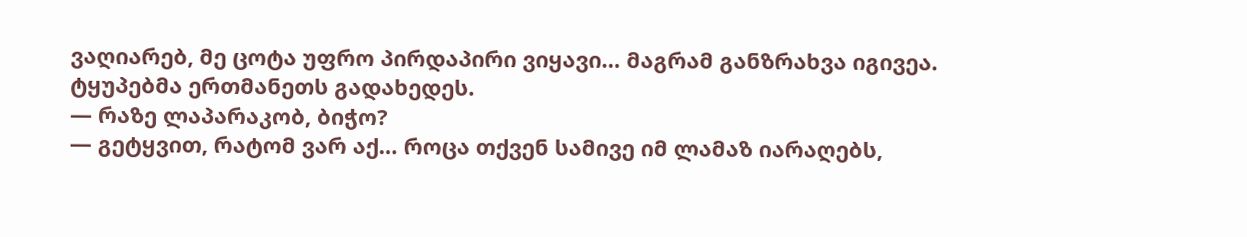ვაღიარებ, მე ცოტა უფრო პირდაპირი ვიყავი… მაგრამ განზრახვა იგივეა.
ტყუპებმა ერთმანეთს გადახედეს.
— რაზე ლაპარაკობ, ბიჭო?
— გეტყვით, რატომ ვარ აქ… როცა თქვენ სამივე იმ ლამაზ იარაღებს,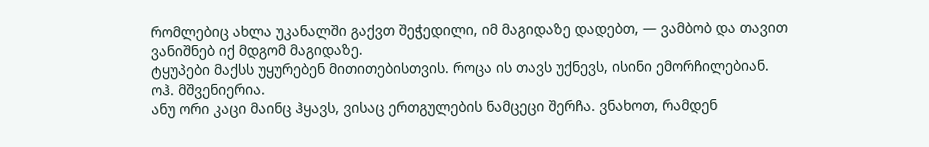რომლებიც ახლა უკანალში გაქვთ შეჭედილი, იმ მაგიდაზე დადებთ, — ვამბობ და თავით ვანიშნებ იქ მდგომ მაგიდაზე.
ტყუპები მაქსს უყურებენ მითითებისთვის. როცა ის თავს უქნევს, ისინი ემორჩილებიან.
ოჰ. მშვენიერია.
ანუ ორი კაცი მაინც ჰყავს, ვისაც ერთგულების ნამცეცი შერჩა. ვნახოთ, რამდენ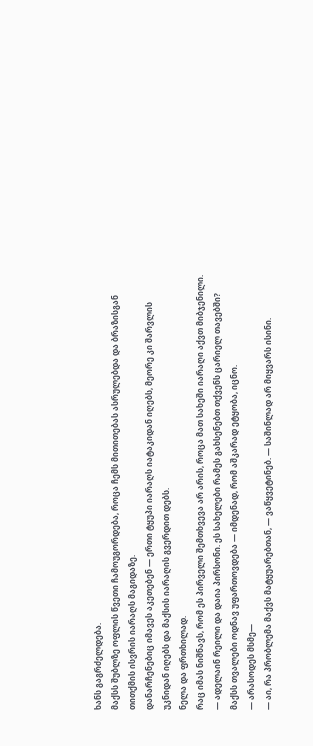ხანს გაგრძელდება.
მაქსს შუბლზე ოფლის წვეთი ჩამოუგორდება, როცა ჩემს მითითებას ასრულებდა და ბრაზისგან თითქმის ისვრის იარაღს მაგიდაზე.
დანარჩენებიც იმავეს აკეთებენ — ერთი ტყუპი იარაღს იატაკიდან იღებს, მეორე კი შარვლის უკნიდან იღებს და მაქსის იარაღის გვერდით დებს.
ნელა და ფრთხილად.
რაც იმას ნიშნავს, რომ ეს პირველი შემთხვევა არ არის, როცა მათ სახეში იარაღი აქვთ მიბჯენილი.
— ადელაინ რეილი და დაია პირსონი. ეს სახელები რამეს გახსენებთ თქვენს ცარიელ თავებში?
მაქსს თვალები ოდნავ უფართოვდება — იმდენად, რომ აშკარად ეტყობა, იცნო.
— არასოდეს მსმე—
— აი, რა პრობლემა მაქვს მატყუარებთან, — ვაწყვეტინებ. — საშინლად არ მიყვარს ისინი.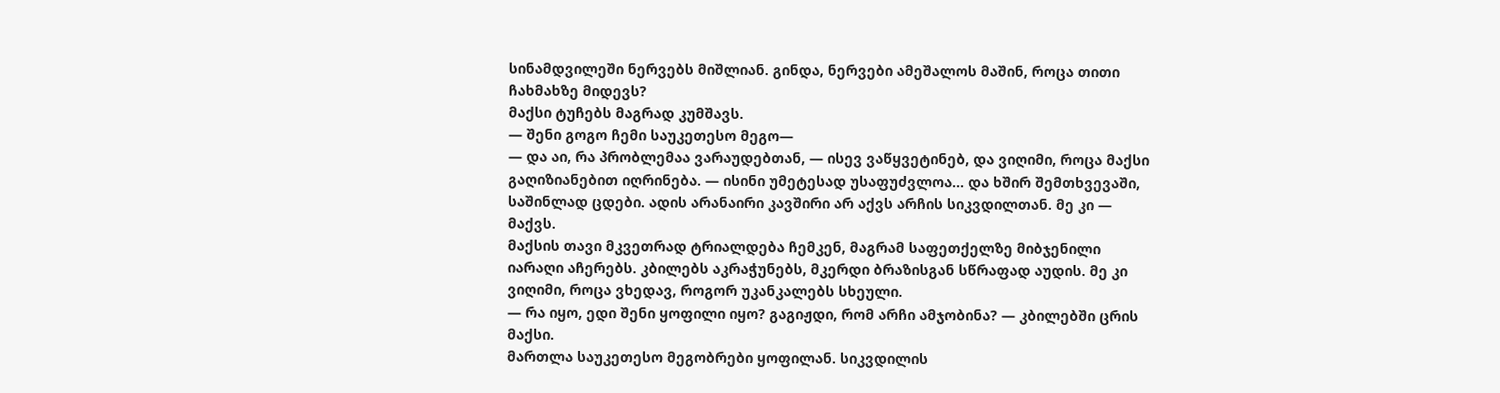სინამდვილეში ნერვებს მიშლიან. გინდა, ნერვები ამეშალოს მაშინ, როცა თითი ჩახმახზე მიდევს?
მაქსი ტუჩებს მაგრად კუმშავს.
— შენი გოგო ჩემი საუკეთესო მეგო—
— და აი, რა პრობლემაა ვარაუდებთან, — ისევ ვაწყვეტინებ, და ვიღიმი, როცა მაქსი გაღიზიანებით იღრინება. — ისინი უმეტესად უსაფუძვლოა… და ხშირ შემთხვევაში, საშინლად ცდები. ადის არანაირი კავშირი არ აქვს არჩის სიკვდილთან. მე კი — მაქვს.
მაქსის თავი მკვეთრად ტრიალდება ჩემკენ, მაგრამ საფეთქელზე მიბჯენილი იარაღი აჩერებს. კბილებს აკრაჭუნებს, მკერდი ბრაზისგან სწრაფად აუდის. მე კი ვიღიმი, როცა ვხედავ, როგორ უკანკალებს სხეული.
— რა იყო, ედი შენი ყოფილი იყო? გაგიჟდი, რომ არჩი ამჯობინა? — კბილებში ცრის მაქსი.
მართლა საუკეთესო მეგობრები ყოფილან. სიკვდილის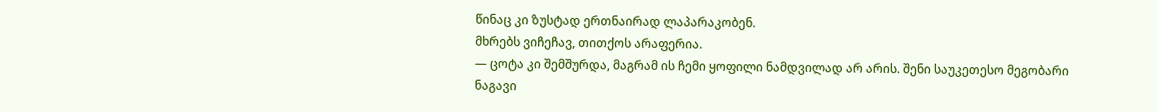წინაც კი ზუსტად ერთნაირად ლაპარაკობენ.
მხრებს ვიჩეჩავ, თითქოს არაფერია.
— ცოტა კი შემშურდა, მაგრამ ის ჩემი ყოფილი ნამდვილად არ არის. შენი საუკეთესო მეგობარი ნაგავი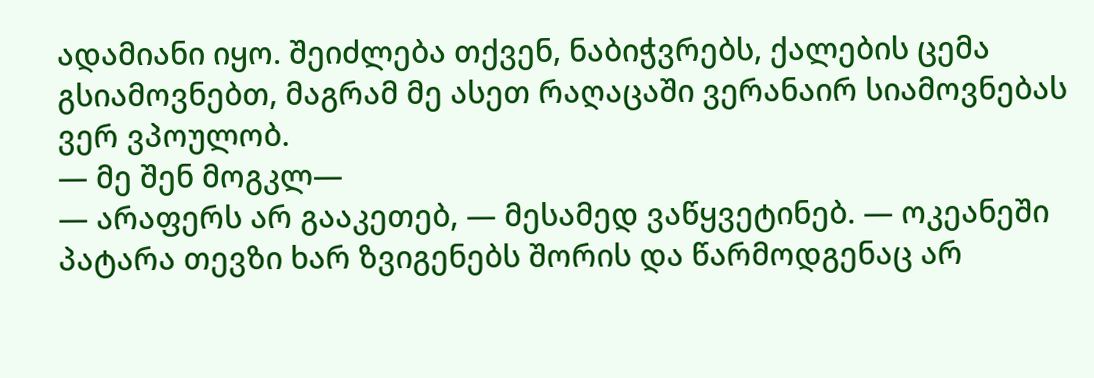ადამიანი იყო. შეიძლება თქვენ, ნაბიჭვრებს, ქალების ცემა გსიამოვნებთ, მაგრამ მე ასეთ რაღაცაში ვერანაირ სიამოვნებას ვერ ვპოულობ.
— მე შენ მოგკლ—
— არაფერს არ გააკეთებ, — მესამედ ვაწყვეტინებ. — ოკეანეში პატარა თევზი ხარ ზვიგენებს შორის და წარმოდგენაც არ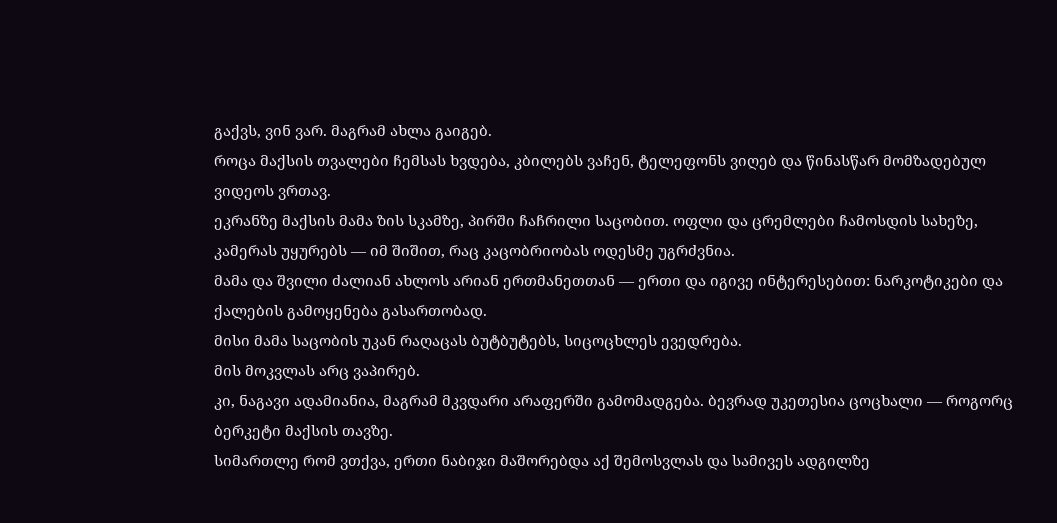გაქვს, ვინ ვარ. მაგრამ ახლა გაიგებ.
როცა მაქსის თვალები ჩემსას ხვდება, კბილებს ვაჩენ, ტელეფონს ვიღებ და წინასწარ მომზადებულ ვიდეოს ვრთავ.
ეკრანზე მაქსის მამა ზის სკამზე, პირში ჩაჩრილი საცობით. ოფლი და ცრემლები ჩამოსდის სახეზე, კამერას უყურებს — იმ შიშით, რაც კაცობრიობას ოდესმე უგრძვნია.
მამა და შვილი ძალიან ახლოს არიან ერთმანეთთან — ერთი და იგივე ინტერესებით: ნარკოტიკები და ქალების გამოყენება გასართობად.
მისი მამა საცობის უკან რაღაცას ბუტბუტებს, სიცოცხლეს ევედრება.
მის მოკვლას არც ვაპირებ.
კი, ნაგავი ადამიანია, მაგრამ მკვდარი არაფერში გამომადგება. ბევრად უკეთესია ცოცხალი — როგორც ბერკეტი მაქსის თავზე.
სიმართლე რომ ვთქვა, ერთი ნაბიჯი მაშორებდა აქ შემოსვლას და სამივეს ადგილზე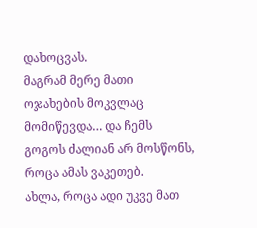დახოცვას.
მაგრამ მერე მათი ოჯახების მოკვლაც მომიწევდა… და ჩემს გოგოს ძალიან არ მოსწონს, როცა ამას ვაკეთებ.
ახლა, როცა ადი უკვე მათ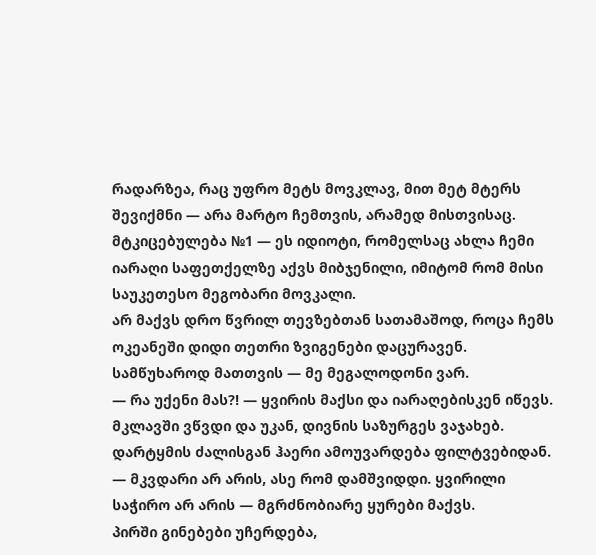რადარზეა, რაც უფრო მეტს მოვკლავ, მით მეტ მტერს შევიქმნი — არა მარტო ჩემთვის, არამედ მისთვისაც.
მტკიცებულება №1 — ეს იდიოტი, რომელსაც ახლა ჩემი იარაღი საფეთქელზე აქვს მიბჯენილი, იმიტომ რომ მისი საუკეთესო მეგობარი მოვკალი.
არ მაქვს დრო წვრილ თევზებთან სათამაშოდ, როცა ჩემს ოკეანეში დიდი თეთრი ზვიგენები დაცურავენ.
სამწუხაროდ მათთვის — მე მეგალოდონი ვარ.
— რა უქენი მას?! — ყვირის მაქსი და იარაღებისკენ იწევს.
მკლავში ვწვდი და უკან, დივნის საზურგეს ვაჯახებ. დარტყმის ძალისგან ჰაერი ამოუვარდება ფილტვებიდან.
— მკვდარი არ არის, ასე რომ დამშვიდდი. ყვირილი საჭირო არ არის — მგრძნობიარე ყურები მაქვს.
პირში გინებები უჩერდება,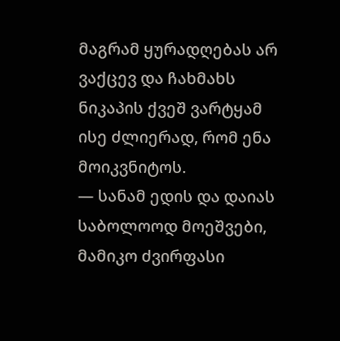მაგრამ ყურადღებას არ ვაქცევ და ჩახმახს ნიკაპის ქვეშ ვარტყამ ისე ძლიერად, რომ ენა მოიკვნიტოს.
— სანამ ედის და დაიას საბოლოოდ მოეშვები, მამიკო ძვირფასი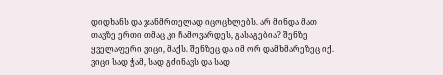დიდხანს და ჯანმრთელად იცოცხლებს. არ მინდა მათ თავზე ერთი თმაც კი ჩამოვარდეს, გასაგებია? შენზე ყველაფერი ვიცი, მაქს. შენზეც და იმ ორ დამხმარეზეც იქ. ვიცი სად ჭამ, სად გძინავს და სად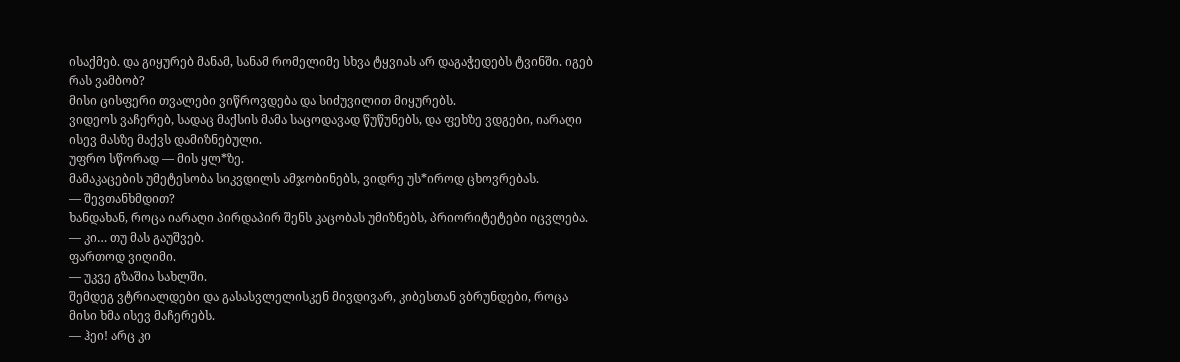ისაქმებ. და გიყურებ მანამ, სანამ რომელიმე სხვა ტყვიას არ დაგაჭედებს ტვინში. იგებ რას ვამბობ?
მისი ცისფერი თვალები ვიწროვდება და სიძუვილით მიყურებს.
ვიდეოს ვაჩერებ, სადაც მაქსის მამა საცოდავად წუწუნებს, და ფეხზე ვდგები, იარაღი ისევ მასზე მაქვს დამიზნებული.
უფრო სწორად — მის ყლ*ზე.
მამაკაცების უმეტესობა სიკვდილს ამჯობინებს, ვიდრე უს*იროდ ცხოვრებას.
— შევთანხმდით?
ხანდახან, როცა იარაღი პირდაპირ შენს კაცობას უმიზნებს, პრიორიტეტები იცვლება.
— კი… თუ მას გაუშვებ.
ფართოდ ვიღიმი.
— უკვე გზაშია სახლში.
შემდეგ ვტრიალდები და გასასვლელისკენ მივდივარ, კიბესთან ვბრუნდები, როცა მისი ხმა ისევ მაჩერებს.
— ჰეი! არც კი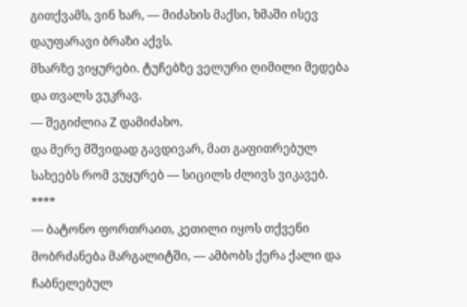გითქვამს, ვინ ხარ, — მიძახის მაქსი, ხმაში ისევ დაუფარავი ბრაზი აქვს.
მხარზე ვიყურები. ტუჩებზე ველური ღიმილი მედება და თვალს ვუკრავ.
— შეგიძლია Z დამიძახო.
და მერე მშვიდად გავდივარ, მათ გაფითრებულ სახეებს რომ ვუყურებ — სიცილს ძლივს ვიკავებ.
****
— ბატონო ფორთრაით, კეთილი იყოს თქვენი მობრძანება მარგალიტში, — ამბობს ქერა ქალი და ჩაბნელებულ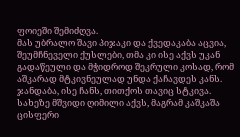ფოიეში შემიძღვა.
მას უბრალო შავი პიჯაკი და ქვედაკაბა აცვია, შეუმჩნეველი ქუსლები, თმა კი ისე აქვს უკან გადაწეული და მჭიდროდ შეკრული კოსად, რომ აშკარად მტკივნეულად უნდა ქაჩავდეს კანს.
ჯანდაბა, ისე ჩანს, თითქოს თავიც სტკივა.
სახეზე მშვიდი ღიმილი აქვს, მაგრამ კაშკაშა ცისფერი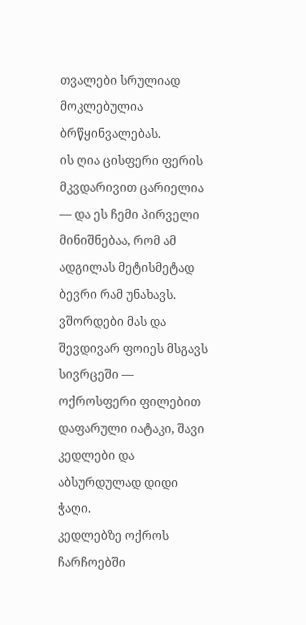თვალები სრულიად მოკლებულია ბრწყინვალებას.
ის ღია ცისფერი ფერის მკვდარივით ცარიელია — და ეს ჩემი პირველი მინიშნებაა, რომ ამ ადგილას მეტისმეტად ბევრი რამ უნახავს.
ვშორდები მას და შევდივარ ფოიეს მსგავს სივრცეში — ოქროსფერი ფილებით დაფარული იატაკი, შავი კედლები და აბსურდულად დიდი ჭაღი.
კედლებზე ოქროს ჩარჩოებში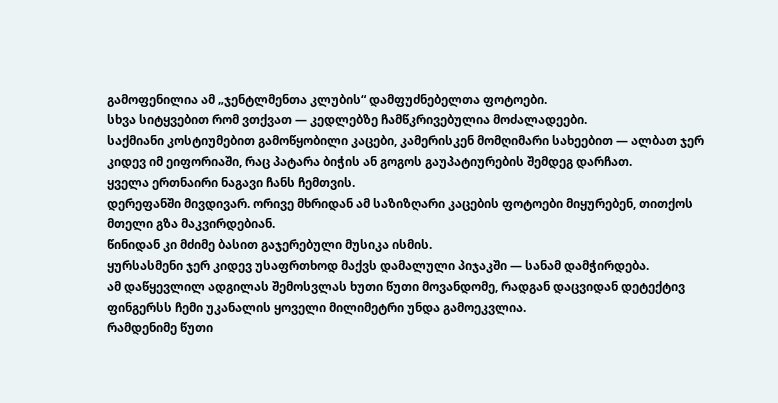გამოფენილია ამ „ჯენტლმენთა კლუბის“ დამფუძნებელთა ფოტოები.
სხვა სიტყვებით რომ ვთქვათ — კედლებზე ჩამწკრივებულია მოძალადეები.
საქმიანი კოსტიუმებით გამოწყობილი კაცები, კამერისკენ მომღიმარი სახეებით — ალბათ ჯერ კიდევ იმ ეიფორიაში, რაც პატარა ბიჭის ან გოგოს გაუპატიურების შემდეგ დარჩათ.
ყველა ერთნაირი ნაგავი ჩანს ჩემთვის.
დერეფანში მივდივარ. ორივე მხრიდან ამ საზიზღარი კაცების ფოტოები მიყურებენ, თითქოს მთელი გზა მაკვირდებიან.
წინიდან კი მძიმე ბასით გაჯერებული მუსიკა ისმის.
ყურსასმენი ჯერ კიდევ უსაფრთხოდ მაქვს დამალული პიჯაკში — სანამ დამჭირდება.
ამ დაწყევლილ ადგილას შემოსვლას ხუთი წუთი მოვანდომე, რადგან დაცვიდან დეტექტივ ფინგერსს ჩემი უკანალის ყოველი მილიმეტრი უნდა გამოეკვლია.
რამდენიმე წუთი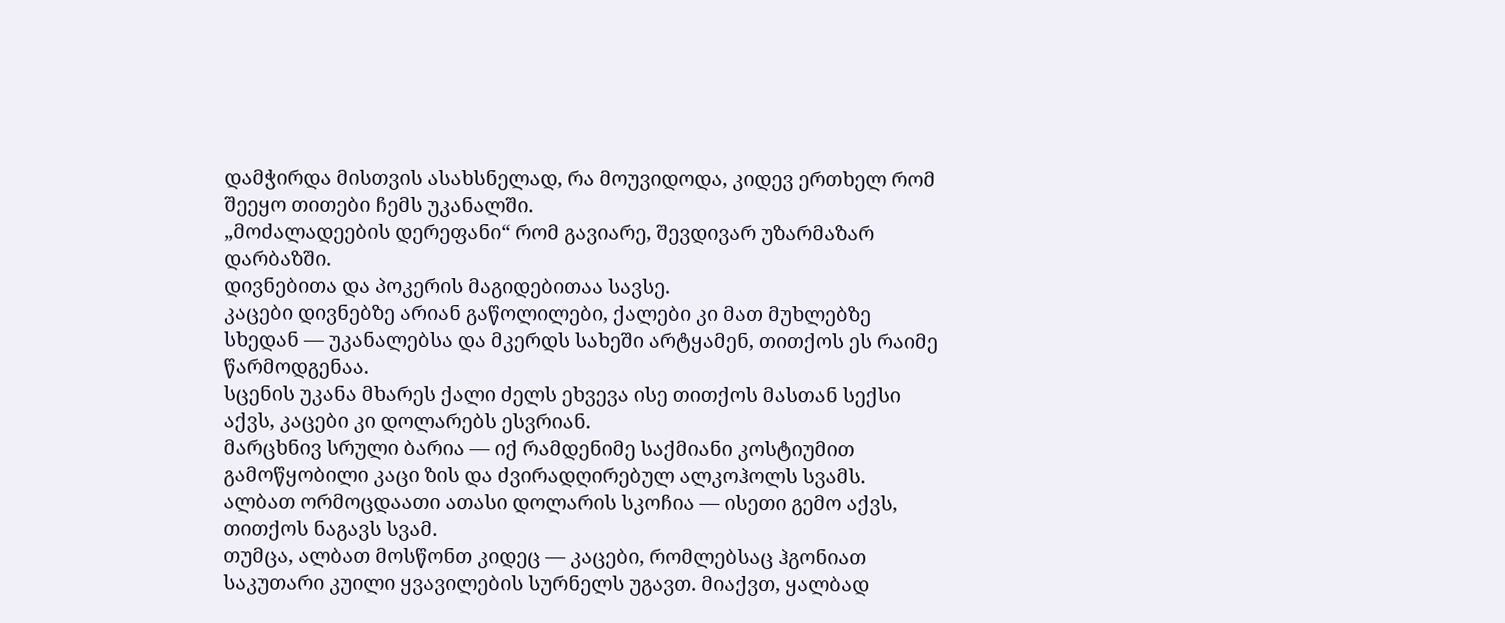დამჭირდა მისთვის ასახსნელად, რა მოუვიდოდა, კიდევ ერთხელ რომ შეეყო თითები ჩემს უკანალში.
„მოძალადეების დერეფანი“ რომ გავიარე, შევდივარ უზარმაზარ დარბაზში.
დივნებითა და პოკერის მაგიდებითაა სავსე.
კაცები დივნებზე არიან გაწოლილები, ქალები კი მათ მუხლებზე სხედან — უკანალებსა და მკერდს სახეში არტყამენ, თითქოს ეს რაიმე წარმოდგენაა.
სცენის უკანა მხარეს ქალი ძელს ეხვევა ისე თითქოს მასთან სექსი აქვს, კაცები კი დოლარებს ესვრიან.
მარცხნივ სრული ბარია — იქ რამდენიმე საქმიანი კოსტიუმით გამოწყობილი კაცი ზის და ძვირადღირებულ ალკოჰოლს სვამს.
ალბათ ორმოცდაათი ათასი დოლარის სკოჩია — ისეთი გემო აქვს, თითქოს ნაგავს სვამ.
თუმცა, ალბათ მოსწონთ კიდეც — კაცები, რომლებსაც ჰგონიათ საკუთარი კუილი ყვავილების სურნელს უგავთ. მიაქვთ, ყალბად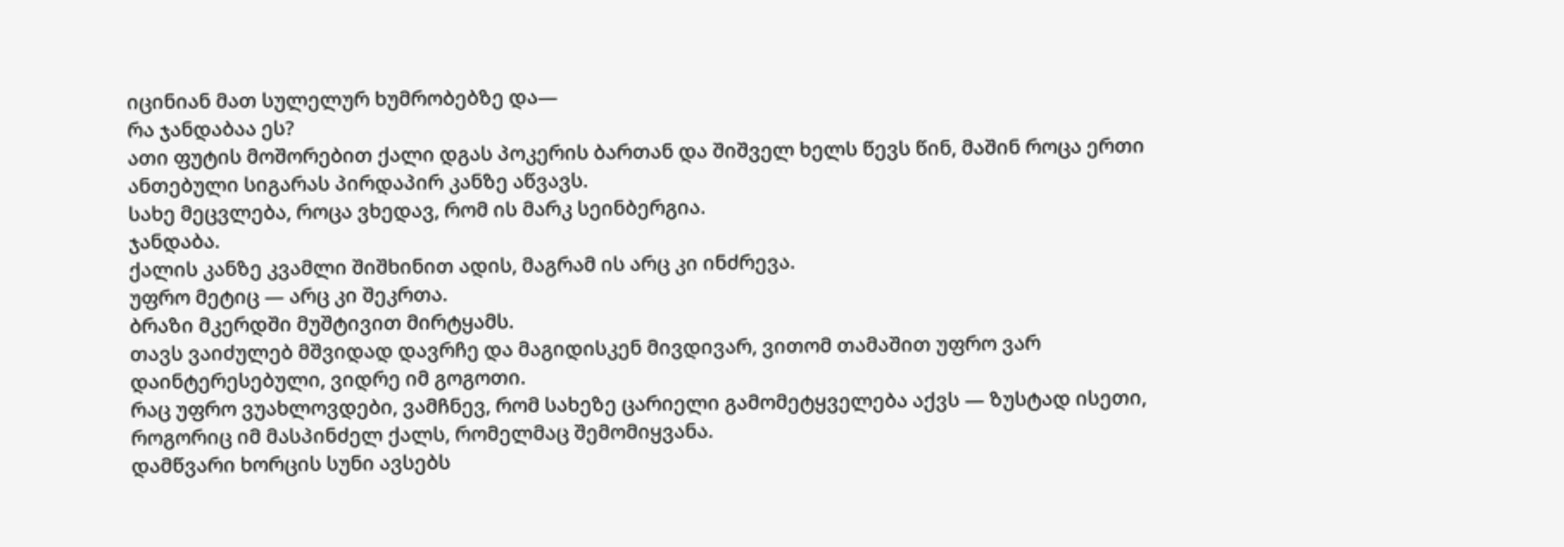იცინიან მათ სულელურ ხუმრობებზე და—
რა ჯანდაბაა ეს?
ათი ფუტის მოშორებით ქალი დგას პოკერის ბართან და შიშველ ხელს წევს წინ, მაშინ როცა ერთი ანთებული სიგარას პირდაპირ კანზე აწვავს.
სახე მეცვლება, როცა ვხედავ, რომ ის მარკ სეინბერგია.
ჯანდაბა.
ქალის კანზე კვამლი შიშხინით ადის, მაგრამ ის არც კი ინძრევა.
უფრო მეტიც — არც კი შეკრთა.
ბრაზი მკერდში მუშტივით მირტყამს.
თავს ვაიძულებ მშვიდად დავრჩე და მაგიდისკენ მივდივარ, ვითომ თამაშით უფრო ვარ დაინტერესებული, ვიდრე იმ გოგოთი.
რაც უფრო ვუახლოვდები, ვამჩნევ, რომ სახეზე ცარიელი გამომეტყველება აქვს — ზუსტად ისეთი, როგორიც იმ მასპინძელ ქალს, რომელმაც შემომიყვანა.
დამწვარი ხორცის სუნი ავსებს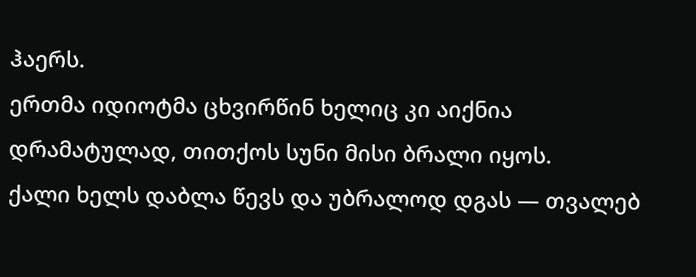ჰაერს.
ერთმა იდიოტმა ცხვირწინ ხელიც კი აიქნია დრამატულად, თითქოს სუნი მისი ბრალი იყოს.
ქალი ხელს დაბლა წევს და უბრალოდ დგას — თვალებ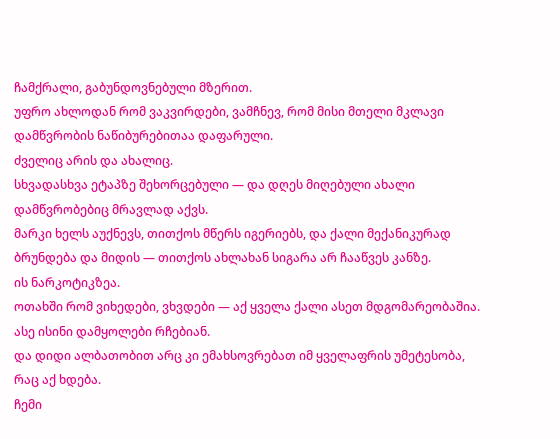ჩამქრალი, გაბუნდოვნებული მზერით.
უფრო ახლოდან რომ ვაკვირდები, ვამჩნევ, რომ მისი მთელი მკლავი დამწვრობის ნაწიბურებითაა დაფარული.
ძველიც არის და ახალიც.
სხვადასხვა ეტაპზე შეხორცებული — და დღეს მიღებული ახალი დამწვრობებიც მრავლად აქვს.
მარკი ხელს აუქნევს, თითქოს მწერს იგერიებს, და ქალი მექანიკურად ბრუნდება და მიდის — თითქოს ახლახან სიგარა არ ჩააწვეს კანზე.
ის ნარკოტიკზეა.
ოთახში რომ ვიხედები, ვხვდები — აქ ყველა ქალი ასეთ მდგომარეობაშია.
ასე ისინი დამყოლები რჩებიან.
და დიდი ალბათობით არც კი ემახსოვრებათ იმ ყველაფრის უმეტესობა, რაც აქ ხდება.
ჩემი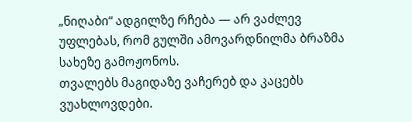„ნიღაბი“ ადგილზე რჩება — არ ვაძლევ უფლებას, რომ გულში ამოვარდნილმა ბრაზმა სახეზე გამოჟონოს.
თვალებს მაგიდაზე ვაჩერებ და კაცებს ვუახლოვდები.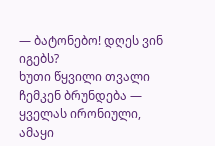— ბატონებო! დღეს ვინ იგებს?
ხუთი წყვილი თვალი ჩემკენ ბრუნდება — ყველას ირონიული, ამაყი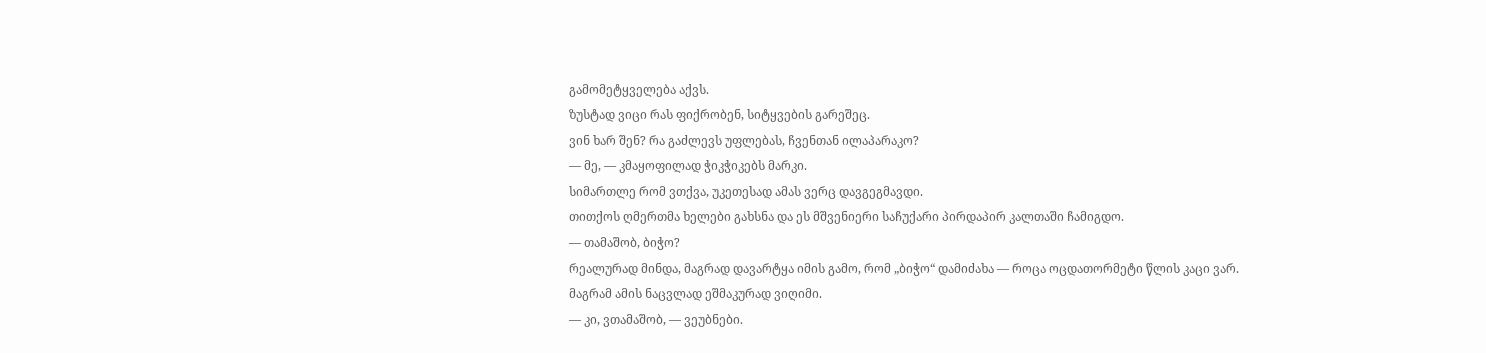გამომეტყველება აქვს.
ზუსტად ვიცი რას ფიქრობენ, სიტყვების გარეშეც.
ვინ ხარ შენ? რა გაძლევს უფლებას, ჩვენთან ილაპარაკო?
— მე, — კმაყოფილად ჭიკჭიკებს მარკი.
სიმართლე რომ ვთქვა, უკეთესად ამას ვერც დავგეგმავდი.
თითქოს ღმერთმა ხელები გახსნა და ეს მშვენიერი საჩუქარი პირდაპირ კალთაში ჩამიგდო.
— თამაშობ, ბიჭო?
რეალურად მინდა, მაგრად დავარტყა იმის გამო, რომ „ბიჭო“ დამიძახა — როცა ოცდათორმეტი წლის კაცი ვარ.
მაგრამ ამის ნაცვლად ეშმაკურად ვიღიმი.
— კი, ვთამაშობ, — ვეუბნები.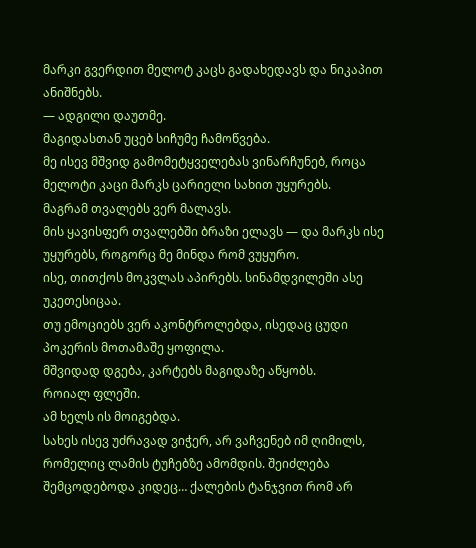მარკი გვერდით მელოტ კაცს გადახედავს და ნიკაპით ანიშნებს.
— ადგილი დაუთმე.
მაგიდასთან უცებ სიჩუმე ჩამოწვება.
მე ისევ მშვიდ გამომეტყველებას ვინარჩუნებ, როცა მელოტი კაცი მარკს ცარიელი სახით უყურებს.
მაგრამ თვალებს ვერ მალავს.
მის ყავისფერ თვალებში ბრაზი ელავს — და მარკს ისე უყურებს, როგორც მე მინდა რომ ვუყურო.
ისე, თითქოს მოკვლას აპირებს. სინამდვილეში ასე უკეთესიცაა.
თუ ემოციებს ვერ აკონტროლებდა, ისედაც ცუდი პოკერის მოთამაშე ყოფილა.
მშვიდად დგება, კარტებს მაგიდაზე აწყობს.
როიალ ფლეში.
ამ ხელს ის მოიგებდა.
სახეს ისევ უძრავად ვიჭერ, არ ვაჩვენებ იმ ღიმილს, რომელიც ლამის ტუჩებზე ამომდის. შეიძლება შემცოდებოდა კიდეც… ქალების ტანჯვით რომ არ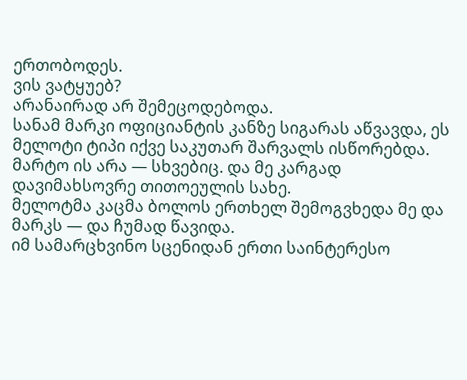ერთობოდეს.
ვის ვატყუებ?
არანაირად არ შემეცოდებოდა.
სანამ მარკი ოფიციანტის კანზე სიგარას აწვავდა, ეს მელოტი ტიპი იქვე საკუთარ შარვალს ისწორებდა. მარტო ის არა — სხვებიც. და მე კარგად დავიმახსოვრე თითოეულის სახე.
მელოტმა კაცმა ბოლოს ერთხელ შემოგვხედა მე და მარკს — და ჩუმად წავიდა.
იმ სამარცხვინო სცენიდან ერთი საინტერესო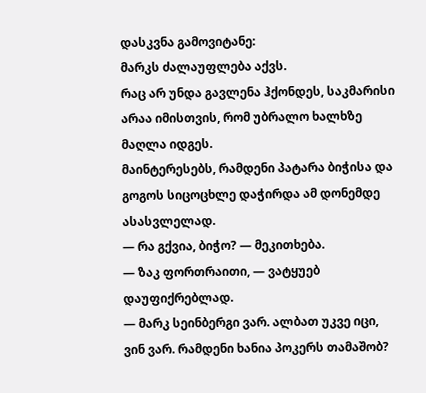დასკვნა გამოვიტანე:
მარკს ძალაუფლება აქვს.
რაც არ უნდა გავლენა ჰქონდეს, საკმარისი არაა იმისთვის, რომ უბრალო ხალხზე მაღლა იდგეს.
მაინტერესებს, რამდენი პატარა ბიჭისა და გოგოს სიცოცხლე დაჭირდა ამ დონემდე ასასვლელად.
— რა გქვია, ბიჭო? — მეკითხება.
— ზაკ ფორთრაითი, — ვატყუებ დაუფიქრებლად.
— მარკ სეინბერგი ვარ. ალბათ უკვე იცი, ვინ ვარ. რამდენი ხანია პოკერს თამაშობ?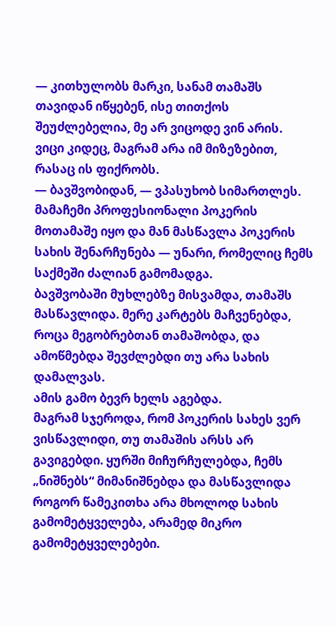— კითხულობს მარკი, სანამ თამაშს თავიდან იწყებენ, ისე თითქოს შეუძლებელია, მე არ ვიცოდე ვინ არის.
ვიცი კიდეც, მაგრამ არა იმ მიზეზებით, რასაც ის ფიქრობს.
— ბავშვობიდან, — ვპასუხობ სიმართლეს.
მამაჩემი პროფესიონალი პოკერის მოთამაშე იყო და მან მასწავლა პოკერის სახის შენარჩუნება — უნარი, რომელიც ჩემს საქმეში ძალიან გამომადგა.
ბავშვობაში მუხლებზე მისვამდა, თამაშს მასწავლიდა. მერე კარტებს მაჩვენებდა, როცა მეგობრებთან თამაშობდა, და ამოწმებდა შევძლებდი თუ არა სახის დამალვას.
ამის გამო ბევრ ხელს აგებდა.
მაგრამ სჯეროდა, რომ პოკერის სახეს ვერ ვისწავლიდი, თუ თამაშის არსს არ გავიგებდი. ყურში მიჩურჩულებდა, ჩემს „ნიშნებს“ მიმანიშნებდა და მასწავლიდა როგორ წამეკითხა არა მხოლოდ სახის გამომეტყველება, არამედ მიკრო გამომეტყველებები.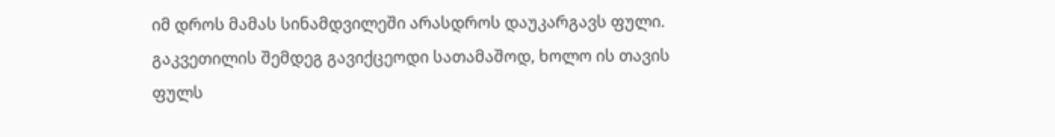იმ დროს მამას სინამდვილეში არასდროს დაუკარგავს ფული.
გაკვეთილის შემდეგ გავიქცეოდი სათამაშოდ, ხოლო ის თავის ფულს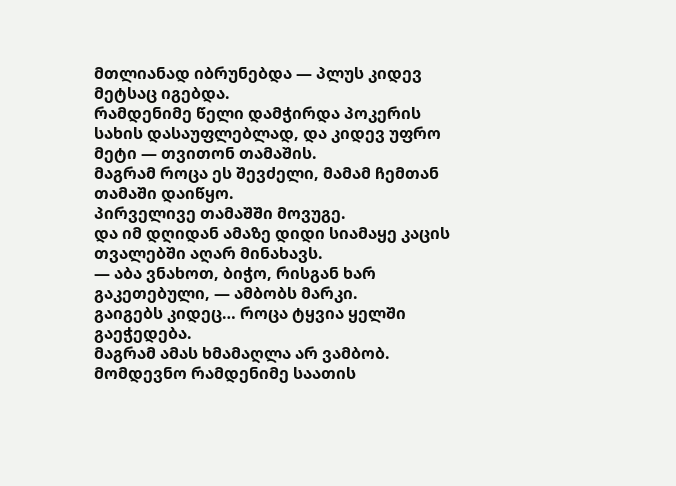მთლიანად იბრუნებდა — პლუს კიდევ მეტსაც იგებდა.
რამდენიმე წელი დამჭირდა პოკერის სახის დასაუფლებლად, და კიდევ უფრო მეტი — თვითონ თამაშის.
მაგრამ როცა ეს შევძელი, მამამ ჩემთან თამაში დაიწყო.
პირველივე თამაშში მოვუგე.
და იმ დღიდან ამაზე დიდი სიამაყე კაცის თვალებში აღარ მინახავს.
— აბა ვნახოთ, ბიჭო, რისგან ხარ გაკეთებული, — ამბობს მარკი.
გაიგებს კიდეც… როცა ტყვია ყელში გაეჭედება.
მაგრამ ამას ხმამაღლა არ ვამბობ.
მომდევნო რამდენიმე საათის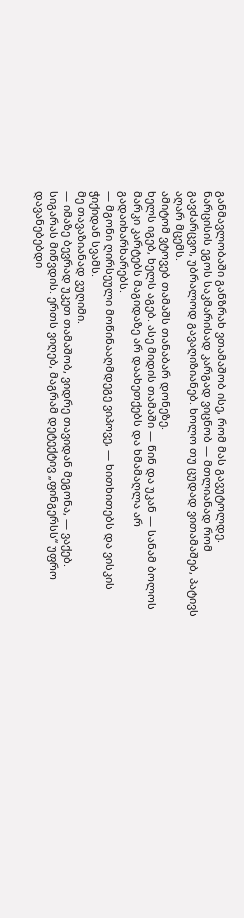განმავლობაში განზრახ ვთამაშობ ისე, რომ მას გავუტოლდე.
ნარცისის ეგოს საკმარისად კარგად ვიცნობ — მთლიანად რომ გავძარცვო, უბრალოდ გავაღიზიანებ. ხოლო თუ ცუდად ვითამაშებ, პატივს აღარ მცემს.
ამიტომ ვტოვებ თამაშს თანაბარ დონეზე.
ხელს იგებ, ხელს აგებ. ასე მიდის თამაში — წინ და უკან — სანამ ბოლოს მარკი კარტებს მაგიდაზე არ დაახეთქებს და ხმამაღლა არ გადაიხარხარებს.
— მგონი ღირსეული მოწინააღმდეგე ვიპოვე, — ხითხითებს და ვისკის ჭიქიდან სვამს.
მე თავაზიანად ვუღიმი.
— იმაზე ბევრად უკეთ თამაშობ, ვიდრე თავიდან მეგონა, — ვაქებ.
სიგარას მიწვდის. ერთს ვიღებ, მაგრამ დეტექტივ „ფინგერსს“ უფრო დავანებებდი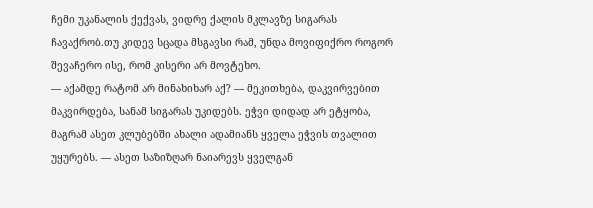ჩემი უკანალის ქექვას, ვიდრე ქალის მკლავზე სიგარას ჩავაქრობ.თუ კიდევ სცადა მსგავსი რამ, უნდა მოვიფიქრო როგორ შევაჩერო ისე, რომ კისერი არ მოვტეხო.
— აქამდე რატომ არ მინახიხარ აქ? — მეკითხება, დაკვირვებით მაკვირდება, სანამ სიგარას უკიდებს. ეჭვი დიდად არ ეტყობა, მაგრამ ასეთ კლუბებში ახალი ადამიანს ყველა ეჭვის თვალით უყურებს. — ასეთ საზიზღარ ნაიარევს ყველგან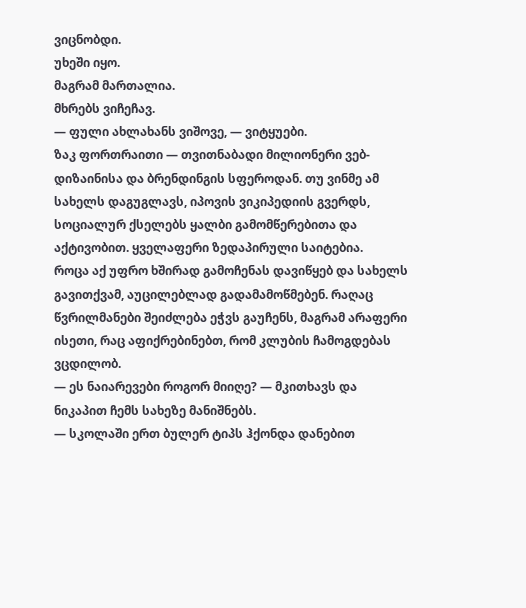ვიცნობდი.
უხეში იყო.
მაგრამ მართალია.
მხრებს ვიჩეჩავ.
— ფული ახლახანს ვიშოვე, — ვიტყუები.
ზაკ ფორთრაითი — თვითნაბადი მილიონერი ვებ-დიზაინისა და ბრენდინგის სფეროდან. თუ ვინმე ამ სახელს დაგუგლავს, იპოვის ვიკიპედიის გვერდს, სოციალურ ქსელებს ყალბი გამომწერებითა და აქტივობით. ყველაფერი ზედაპირული საიტებია.
როცა აქ უფრო ხშირად გამოჩენას დავიწყებ და სახელს გავითქვამ, აუცილებლად გადამამოწმებენ. რაღაც წვრილმანები შეიძლება ეჭვს გაუჩენს, მაგრამ არაფერი ისეთი, რაც აფიქრებინებთ, რომ კლუბის ჩამოგდებას ვცდილობ.
— ეს ნაიარევები როგორ მიიღე? — მკითხავს და ნიკაპით ჩემს სახეზე მანიშნებს.
— სკოლაში ერთ ბულერ ტიპს ჰქონდა დანებით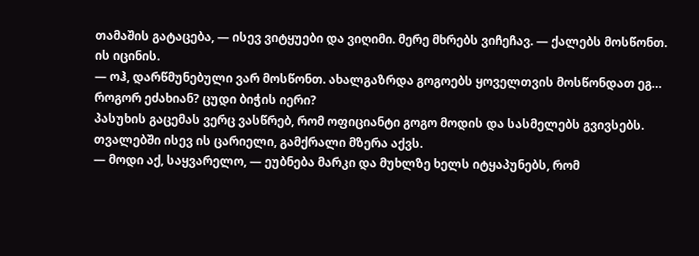თამაშის გატაცება, — ისევ ვიტყუები და ვიღიმი. მერე მხრებს ვიჩეჩავ. — ქალებს მოსწონთ.
ის იცინის.
— ოჰ, დარწმუნებული ვარ მოსწონთ. ახალგაზრდა გოგოებს ყოველთვის მოსწონდათ ეგ… როგორ ეძახიან? ცუდი ბიჭის იერი?
პასუხის გაცემას ვერც ვასწრებ, რომ ოფიციანტი გოგო მოდის და სასმელებს გვივსებს. თვალებში ისევ ის ცარიელი, გამქრალი მზერა აქვს.
— მოდი აქ, საყვარელო, — ეუბნება მარკი და მუხლზე ხელს იტყაპუნებს, რომ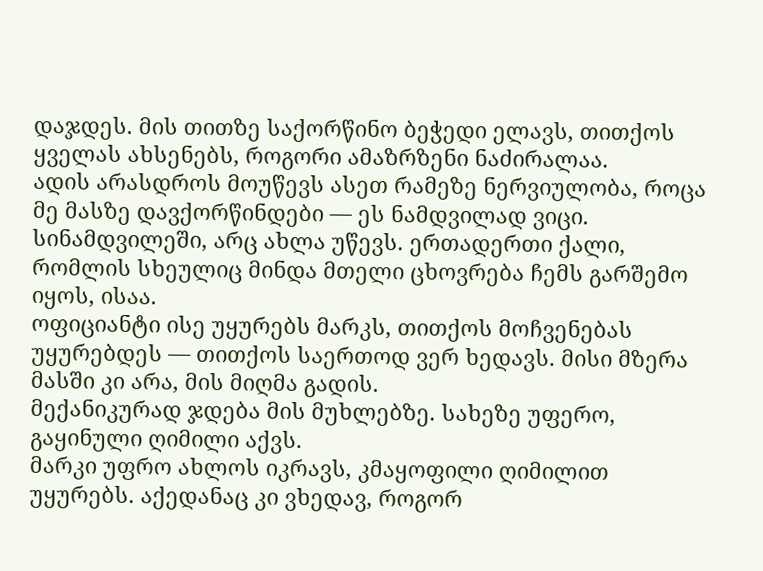დაჯდეს. მის თითზე საქორწინო ბეჭედი ელავს, თითქოს ყველას ახსენებს, როგორი ამაზრზენი ნაძირალაა.
ადის არასდროს მოუწევს ასეთ რამეზე ნერვიულობა, როცა მე მასზე დავქორწინდები — ეს ნამდვილად ვიცი. სინამდვილეში, არც ახლა უწევს. ერთადერთი ქალი, რომლის სხეულიც მინდა მთელი ცხოვრება ჩემს გარშემო იყოს, ისაა.
ოფიციანტი ისე უყურებს მარკს, თითქოს მოჩვენებას უყურებდეს — თითქოს საერთოდ ვერ ხედავს. მისი მზერა მასში კი არა, მის მიღმა გადის.
მექანიკურად ჯდება მის მუხლებზე. სახეზე უფერო, გაყინული ღიმილი აქვს.
მარკი უფრო ახლოს იკრავს, კმაყოფილი ღიმილით უყურებს. აქედანაც კი ვხედავ, როგორ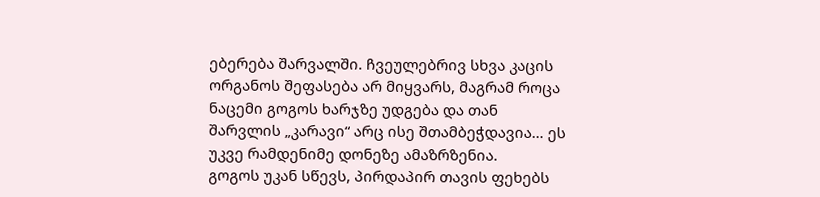ებერება შარვალში. ჩვეულებრივ სხვა კაცის ორგანოს შეფასება არ მიყვარს, მაგრამ როცა ნაცემი გოგოს ხარჯზე უდგება და თან შარვლის „კარავი“ არც ისე შთამბეჭდავია… ეს უკვე რამდენიმე დონეზე ამაზრზენია.
გოგოს უკან სწევს, პირდაპირ თავის ფეხებს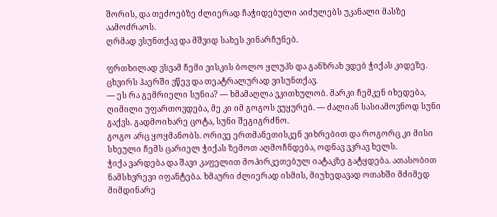შორის, და თეძოებზე ძლიერად ჩაჭიდებული აიძულებს უკანალი მასზე აამოძრაოს.
ღრმად ვსუნთქავ და მშვიდ სახეს ვინარჩუნებ.

ფრთხილად ვსვამ ჩემი ვისკის ბოლო ყლუპს და განზრახ ვდებ ჭიქას კიდეზე.
ცხვირს ჰაერში ვწევ და თეატრალურად ვისუნთქავ.
— ეს რა გემრიელი სუნია? — ხმამაღლა ვკითხულობ. მარკი ჩემკენ იხედება, ღიმილი უფართოვდება, მე კი იმ გოგოს ვუყურებ. — ძალიან სასიამოვნოდ სუნი გაქვს. გადმოიხარე ცოტა, სუნი შეგიგრძნო.
გოგო არც ყოყმანობს. ორივე ერთმანეთისკენ ვიხრებით და როგორც კი მისი სხეული ჩემს ცარიელ ჭიქას ზემოთ აღმოჩნდება, ოდნავ ვკრავ ხელს.
ჭიქა ვარდება და შავი კაფელით მოპირკეთებულ იატაკზე გატყდება. ათასობით ნამსხვრევი იფანტება. ხმაური ძლიერად ისმის, მიუხედავად ოთახში მძიმედ მიმდინარე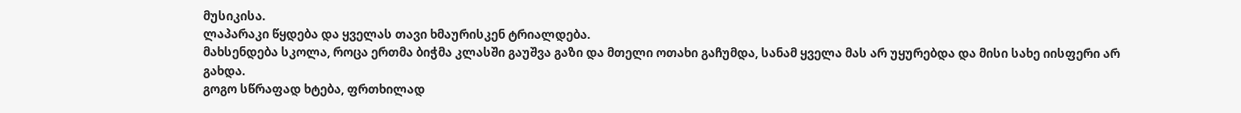მუსიკისა.
ლაპარაკი წყდება და ყველას თავი ხმაურისკენ ტრიალდება.
მახსენდება სკოლა, როცა ერთმა ბიჭმა კლასში გაუშვა გაზი და მთელი ოთახი გაჩუმდა, სანამ ყველა მას არ უყურებდა და მისი სახე იისფერი არ გახდა.
გოგო სწრაფად ხტება, ფრთხილად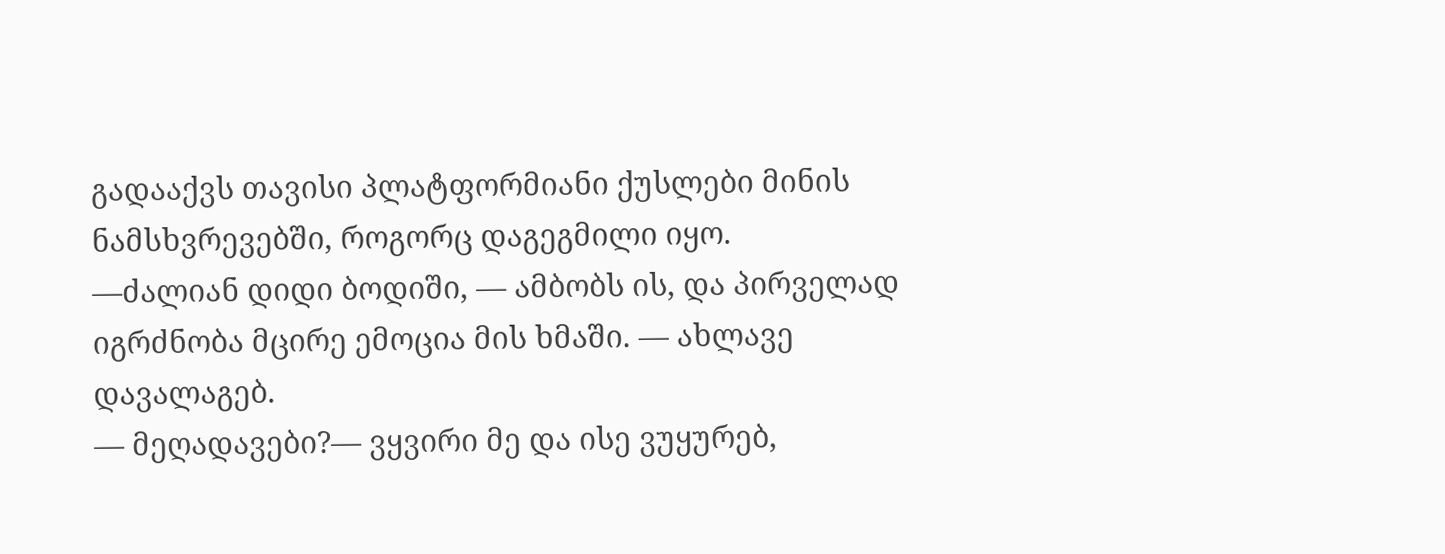გადააქვს თავისი პლატფორმიანი ქუსლები მინის ნამსხვრევებში, როგორც დაგეგმილი იყო.
—ძალიან დიდი ბოდიში, — ამბობს ის, და პირველად იგრძნობა მცირე ემოცია მის ხმაში. — ახლავე დავალაგებ.
— მეღადავები?— ვყვირი მე და ისე ვუყურებ,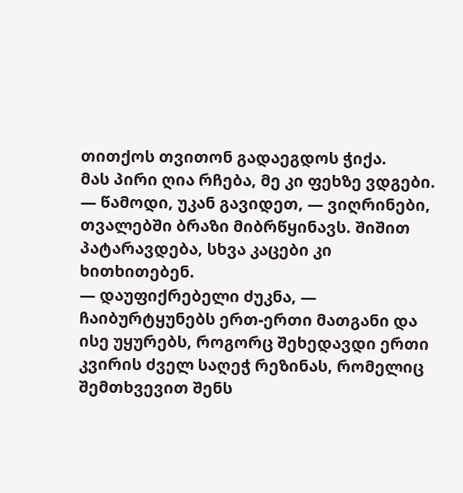თითქოს თვითონ გადაეგდოს ჭიქა.
მას პირი ღია რჩება, მე კი ფეხზე ვდგები.
— წამოდი, უკან გავიდეთ, — ვიღრინები, თვალებში ბრაზი მიბრწყინავს. შიშით პატარავდება, სხვა კაცები კი ხითხითებენ.
— დაუფიქრებელი ძუკნა, — ჩაიბურტყუნებს ერთ-ერთი მათგანი და ისე უყურებს, როგორც შეხედავდი ერთი კვირის ძველ საღეჭ რეზინას, რომელიც შემთხვევით შენს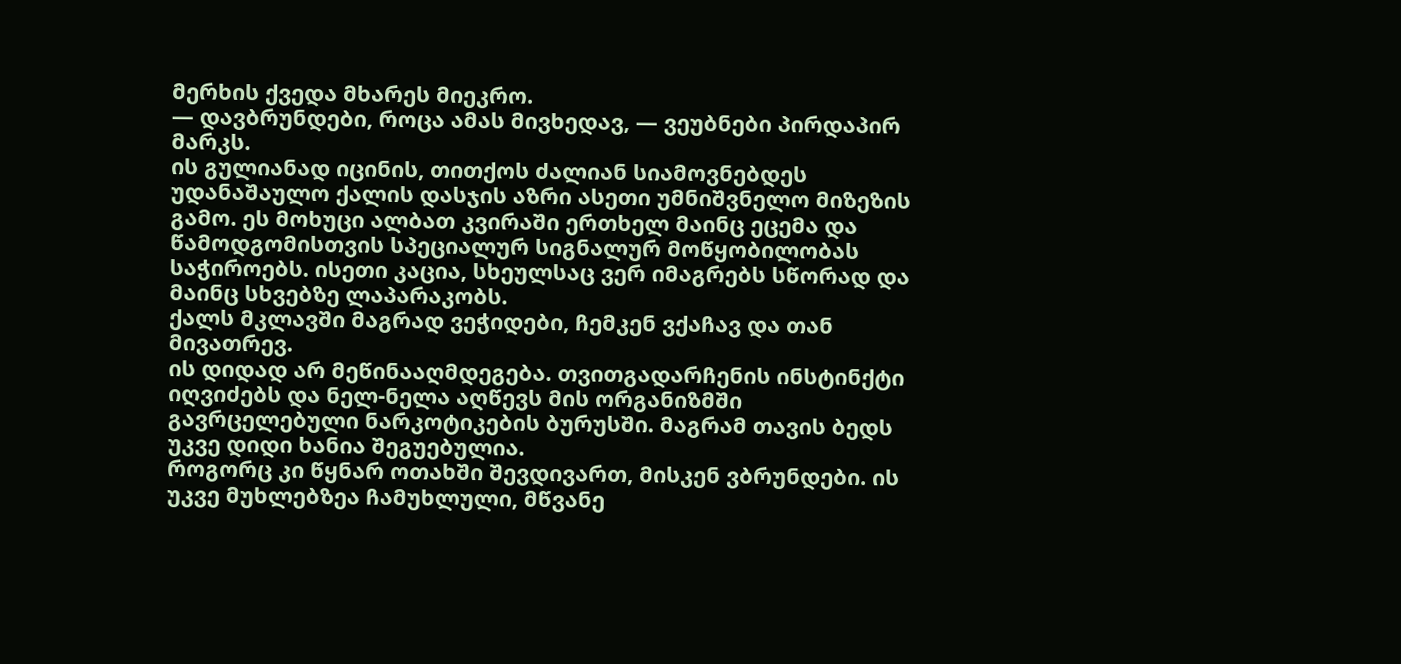მერხის ქვედა მხარეს მიეკრო.
— დავბრუნდები, როცა ამას მივხედავ, — ვეუბნები პირდაპირ მარკს.
ის გულიანად იცინის, თითქოს ძალიან სიამოვნებდეს უდანაშაულო ქალის დასჯის აზრი ასეთი უმნიშვნელო მიზეზის გამო. ეს მოხუცი ალბათ კვირაში ერთხელ მაინც ეცემა და წამოდგომისთვის სპეციალურ სიგნალურ მოწყობილობას საჭიროებს. ისეთი კაცია, სხეულსაც ვერ იმაგრებს სწორად და მაინც სხვებზე ლაპარაკობს.
ქალს მკლავში მაგრად ვეჭიდები, ჩემკენ ვქაჩავ და თან მივათრევ.
ის დიდად არ მეწინააღმდეგება. თვითგადარჩენის ინსტინქტი იღვიძებს და ნელ-ნელა აღწევს მის ორგანიზმში გავრცელებული ნარკოტიკების ბურუსში. მაგრამ თავის ბედს უკვე დიდი ხანია შეგუებულია.
როგორც კი წყნარ ოთახში შევდივართ, მისკენ ვბრუნდები. ის უკვე მუხლებზეა ჩამუხლული, მწვანე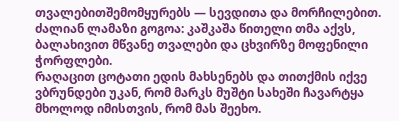თვალებითშემომყურებს — სევდითა და მორჩილებით.
ძალიან ლამაზი გოგოა: კაშკაშა წითელი თმა აქვს, ბალახივით მწვანე თვალები და ცხვირზე მოფენილი ჭორფლები.
რაღაცით ცოტათი ედის მახსენებს და თითქმის იქვე ვბრუნდები უკან, რომ მარკს მუშტი სახეში ჩავარტყა მხოლოდ იმისთვის, რომ მას შეეხო.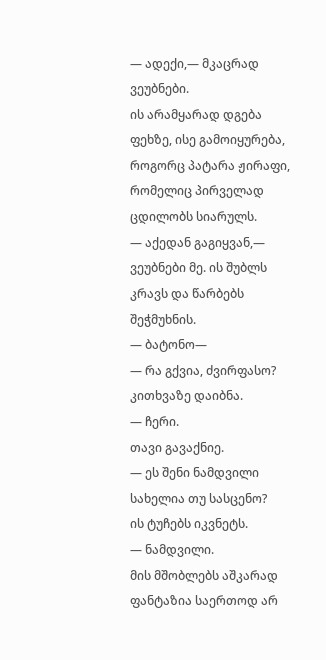— ადექი,— მკაცრად ვეუბნები.
ის არამყარად დგება ფეხზე, ისე გამოიყურება, როგორც პატარა ჟირაფი, რომელიც პირველად ცდილობს სიარულს.
— აქედან გაგიყვან,— ვეუბნები მე. ის შუბლს კრავს და წარბებს შეჭმუხნის.
— ბატონო—
— რა გქვია, ძვირფასო?
კითხვაზე დაიბნა.
— ჩერი.
თავი გავაქნიე.
— ეს შენი ნამდვილი სახელია თუ სასცენო?
ის ტუჩებს იკვნეტს.
— ნამდვილი.
მის მშობლებს აშკარად ფანტაზია საერთოდ არ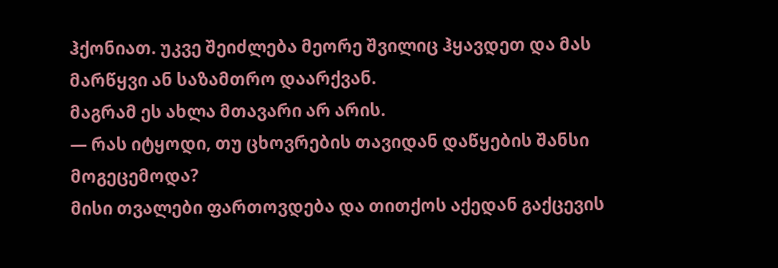ჰქონიათ. უკვე შეიძლება მეორე შვილიც ჰყავდეთ და მას მარწყვი ან საზამთრო დაარქვან.
მაგრამ ეს ახლა მთავარი არ არის.
— რას იტყოდი, თუ ცხოვრების თავიდან დაწყების შანსი მოგეცემოდა?
მისი თვალები ფართოვდება და თითქოს აქედან გაქცევის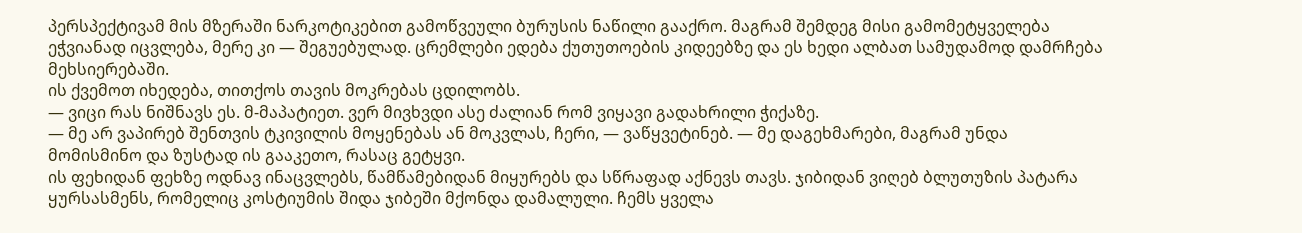პერსპექტივამ მის მზერაში ნარკოტიკებით გამოწვეული ბურუსის ნაწილი გააქრო. მაგრამ შემდეგ მისი გამომეტყველება ეჭვიანად იცვლება, მერე კი — შეგუებულად. ცრემლები ედება ქუთუთოების კიდეებზე და ეს ხედი ალბათ სამუდამოდ დამრჩება მეხსიერებაში.
ის ქვემოთ იხედება, თითქოს თავის მოკრებას ცდილობს.
— ვიცი რას ნიშნავს ეს. მ-მაპატიეთ. ვერ მივხვდი ასე ძალიან რომ ვიყავი გადახრილი ჭიქაზე.
— მე არ ვაპირებ შენთვის ტკივილის მოყენებას ან მოკვლას, ჩერი, — ვაწყვეტინებ. — მე დაგეხმარები, მაგრამ უნდა მომისმინო და ზუსტად ის გააკეთო, რასაც გეტყვი.
ის ფეხიდან ფეხზე ოდნავ ინაცვლებს, წამწამებიდან მიყურებს და სწრაფად აქნევს თავს. ჯიბიდან ვიღებ ბლუთუზის პატარა ყურსასმენს, რომელიც კოსტიუმის შიდა ჯიბეში მქონდა დამალული. ჩემს ყველა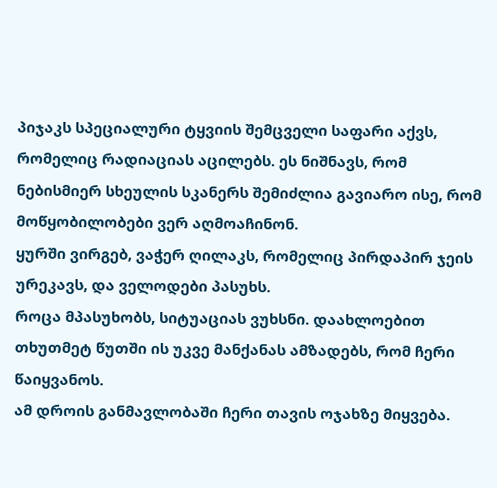პიჯაკს სპეციალური ტყვიის შემცველი საფარი აქვს, რომელიც რადიაციას აცილებს. ეს ნიშნავს, რომ ნებისმიერ სხეულის სკანერს შემიძლია გავიარო ისე, რომ მოწყობილობები ვერ აღმოაჩინონ.
ყურში ვირგებ, ვაჭერ ღილაკს, რომელიც პირდაპირ ჯეის ურეკავს, და ველოდები პასუხს.
როცა მპასუხობს, სიტუაციას ვუხსნი. დაახლოებით თხუთმეტ წუთში ის უკვე მანქანას ამზადებს, რომ ჩერი წაიყვანოს.
ამ დროის განმავლობაში ჩერი თავის ოჯახზე მიყვება.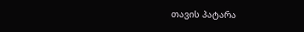თავის პატარა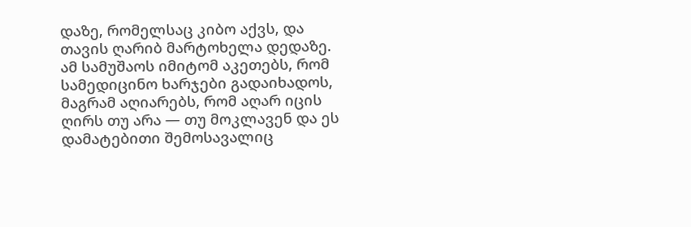დაზე, რომელსაც კიბო აქვს, და თავის ღარიბ მარტოხელა დედაზე. ამ სამუშაოს იმიტომ აკეთებს, რომ სამედიცინო ხარჯები გადაიხადოს, მაგრამ აღიარებს, რომ აღარ იცის ღირს თუ არა — თუ მოკლავენ და ეს დამატებითი შემოსავალიც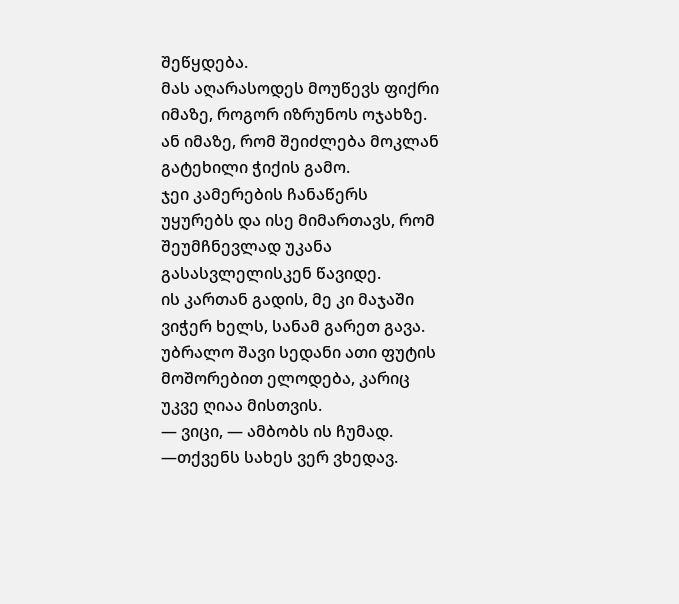შეწყდება.
მას აღარასოდეს მოუწევს ფიქრი იმაზე, როგორ იზრუნოს ოჯახზე. ან იმაზე, რომ შეიძლება მოკლან გატეხილი ჭიქის გამო.
ჯეი კამერების ჩანაწერს უყურებს და ისე მიმართავს, რომ შეუმჩნევლად უკანა გასასვლელისკენ წავიდე.
ის კართან გადის, მე კი მაჯაში ვიჭერ ხელს, სანამ გარეთ გავა. უბრალო შავი სედანი ათი ფუტის მოშორებით ელოდება, კარიც უკვე ღიაა მისთვის.
— ვიცი, — ამბობს ის ჩუმად. —თქვენს სახეს ვერ ვხედავ.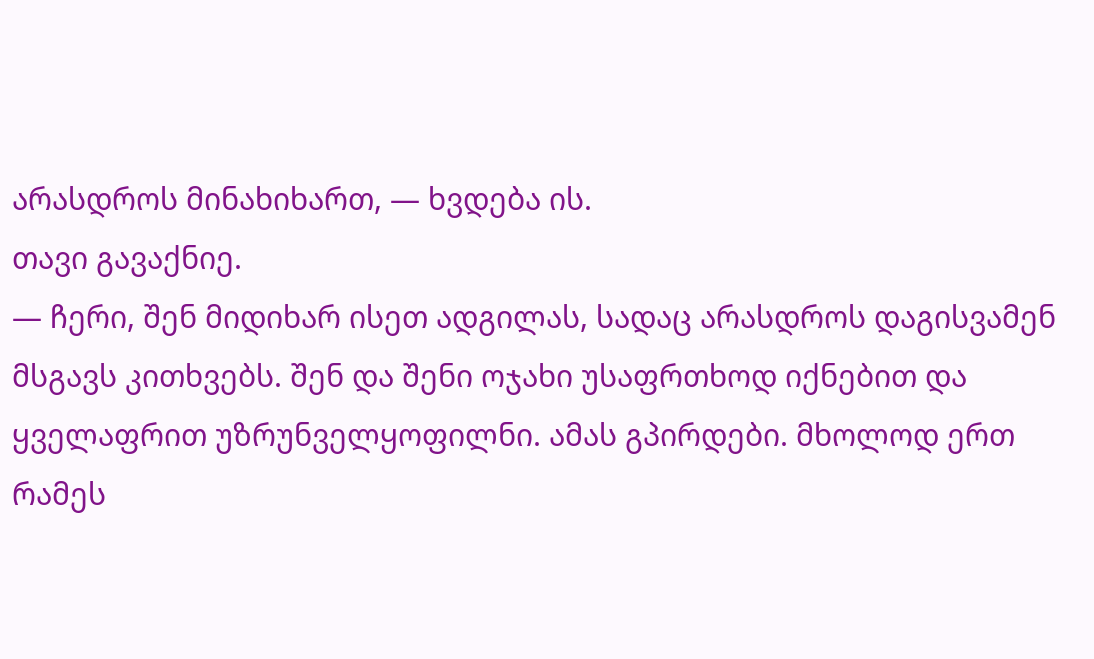არასდროს მინახიხართ, — ხვდება ის.
თავი გავაქნიე.
— ჩერი, შენ მიდიხარ ისეთ ადგილას, სადაც არასდროს დაგისვამენ მსგავს კითხვებს. შენ და შენი ოჯახი უსაფრთხოდ იქნებით და ყველაფრით უზრუნველყოფილნი. ამას გპირდები. მხოლოდ ერთ რამეს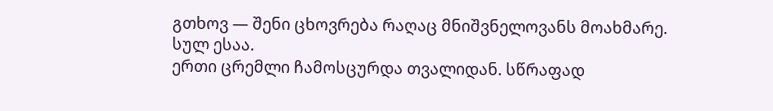გთხოვ — შენი ცხოვრება რაღაც მნიშვნელოვანს მოახმარე. სულ ესაა.
ერთი ცრემლი ჩამოსცურდა თვალიდან. სწრაფად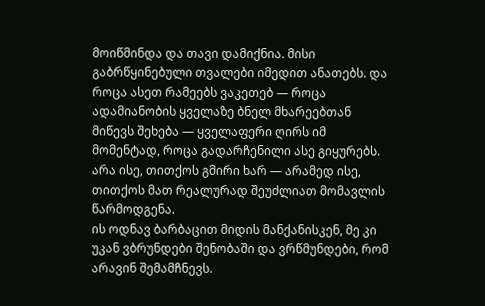მოიწმინდა და თავი დამიქნია. მისი გაბრწყინებული თვალები იმედით ანათებს. და როცა ასეთ რამეებს ვაკეთებ — როცა ადამიანობის ყველაზე ბნელ მხარეებთან მიწევს შეხება — ყველაფერი ღირს იმ მომენტად, როცა გადარჩენილი ასე გიყურებს.
არა ისე, თითქოს გმირი ხარ — არამედ ისე, თითქოს მათ რეალურად შეუძლიათ მომავლის წარმოდგენა.
ის ოდნავ ბარბაცით მიდის მანქანისკენ, მე კი უკან ვბრუნდები შენობაში და ვრწმუნდები, რომ არავინ შემამჩნევს.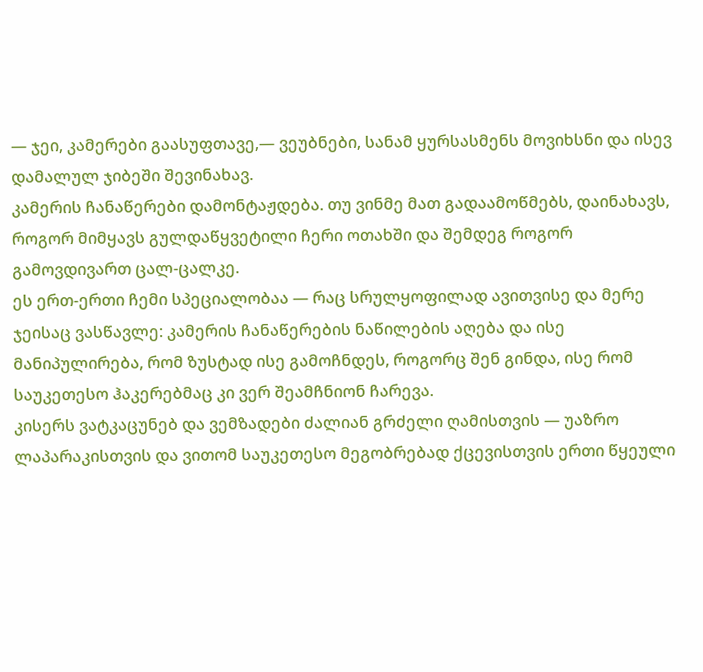— ჯეი, კამერები გაასუფთავე,— ვეუბნები, სანამ ყურსასმენს მოვიხსნი და ისევ დამალულ ჯიბეში შევინახავ.
კამერის ჩანაწერები დამონტაჟდება. თუ ვინმე მათ გადაამოწმებს, დაინახავს, როგორ მიმყავს გულდაწყვეტილი ჩერი ოთახში და შემდეგ როგორ გამოვდივართ ცალ-ცალკე.
ეს ერთ-ერთი ჩემი სპეციალობაა — რაც სრულყოფილად ავითვისე და მერე ჯეისაც ვასწავლე: კამერის ჩანაწერების ნაწილების აღება და ისე მანიპულირება, რომ ზუსტად ისე გამოჩნდეს, როგორც შენ გინდა, ისე რომ საუკეთესო ჰაკერებმაც კი ვერ შეამჩნიონ ჩარევა.
კისერს ვატკაცუნებ და ვემზადები ძალიან გრძელი ღამისთვის — უაზრო ლაპარაკისთვის და ვითომ საუკეთესო მეგობრებად ქცევისთვის ერთი წყეული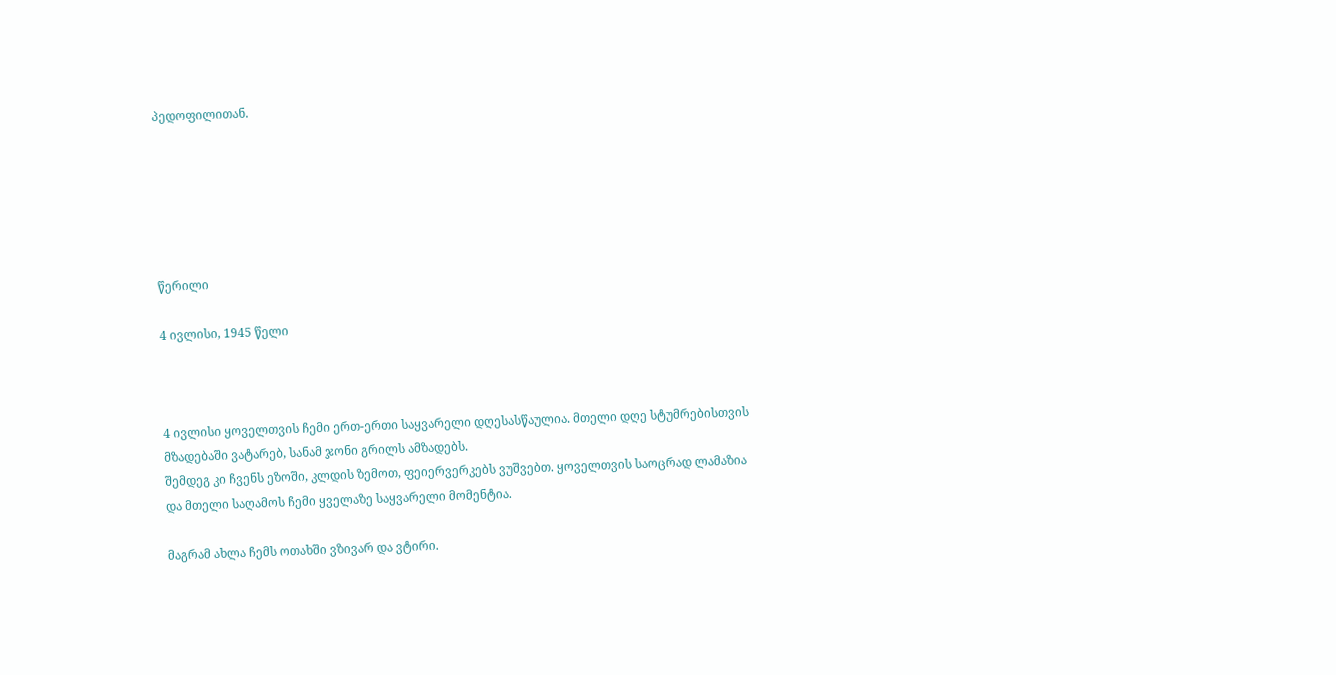პედოფილითან.






წერილი

4 ივლისი, 1945 წელი



4 ივლისი ყოველთვის ჩემი ერთ-ერთი საყვარელი დღესასწაულია. მთელი დღე სტუმრებისთვის მზადებაში ვატარებ, სანამ ჯონი გრილს ამზადებს.
შემდეგ კი ჩვენს ეზოში, კლდის ზემოთ, ფეიერვერკებს ვუშვებთ. ყოველთვის საოცრად ლამაზია და მთელი საღამოს ჩემი ყველაზე საყვარელი მომენტია.

მაგრამ ახლა ჩემს ოთახში ვზივარ და ვტირი.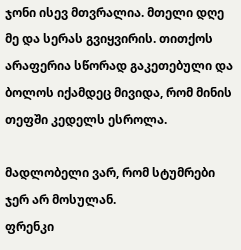ჯონი ისევ მთვრალია. მთელი დღე მე და სერას გვიყვირის. თითქოს არაფერია სწორად გაკეთებული და ბოლოს იქამდეც მივიდა, რომ მინის თეფში კედელს ესროლა.

მადლობელი ვარ, რომ სტუმრები ჯერ არ მოსულან.
ფრენკი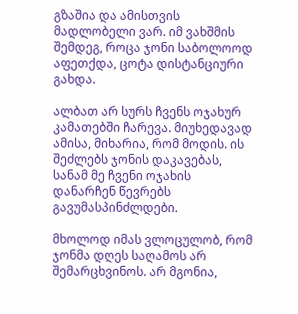გზაშია და ამისთვის მადლობელი ვარ. იმ ვახშმის შემდეგ, როცა ჯონი საბოლოოდ აფეთქდა, ცოტა დისტანციური გახდა.

ალბათ არ სურს ჩვენს ოჯახურ კამათებში ჩარევა. მიუხედავად ამისა, მიხარია, რომ მოდის. ის შეძლებს ჯონის დაკავებას, სანამ მე ჩვენი ოჯახის დანარჩენ წევრებს გავუმასპინძლდები.

მხოლოდ იმას ვლოცულობ, რომ ჯონმა დღეს საღამოს არ შემარცხვინოს. არ მგონია,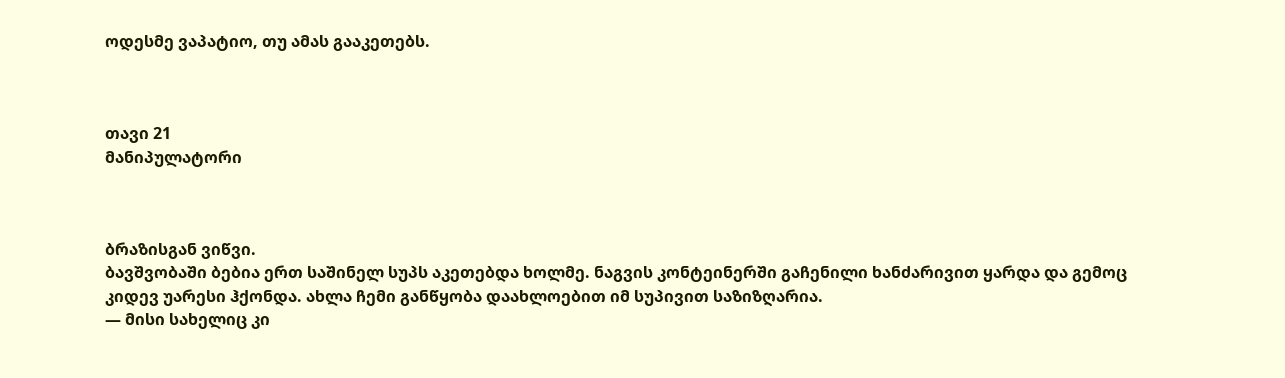ოდესმე ვაპატიო, თუ ამას გააკეთებს.



თავი 21
მანიპულატორი



ბრაზისგან ვიწვი.
ბავშვობაში ბებია ერთ საშინელ სუპს აკეთებდა ხოლმე. ნაგვის კონტეინერში გაჩენილი ხანძარივით ყარდა და გემოც კიდევ უარესი ჰქონდა. ახლა ჩემი განწყობა დაახლოებით იმ სუპივით საზიზღარია.
— მისი სახელიც კი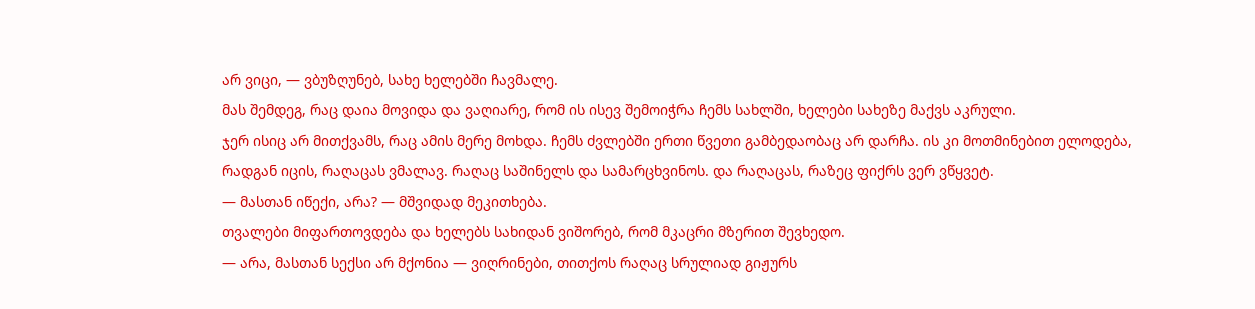არ ვიცი, — ვბუზღუნებ, სახე ხელებში ჩავმალე.
მას შემდეგ, რაც დაია მოვიდა და ვაღიარე, რომ ის ისევ შემოიჭრა ჩემს სახლში, ხელები სახეზე მაქვს აკრული.
ჯერ ისიც არ მითქვამს, რაც ამის მერე მოხდა. ჩემს ძვლებში ერთი წვეთი გამბედაობაც არ დარჩა. ის კი მოთმინებით ელოდება, რადგან იცის, რაღაცას ვმალავ. რაღაც საშინელს და სამარცხვინოს. და რაღაცას, რაზეც ფიქრს ვერ ვწყვეტ.
— მასთან იწექი, არა? — მშვიდად მეკითხება.
თვალები მიფართოვდება და ხელებს სახიდან ვიშორებ, რომ მკაცრი მზერით შევხედო.
— არა, მასთან სექსი არ მქონია — ვიღრინები, თითქოს რაღაც სრულიად გიჟურს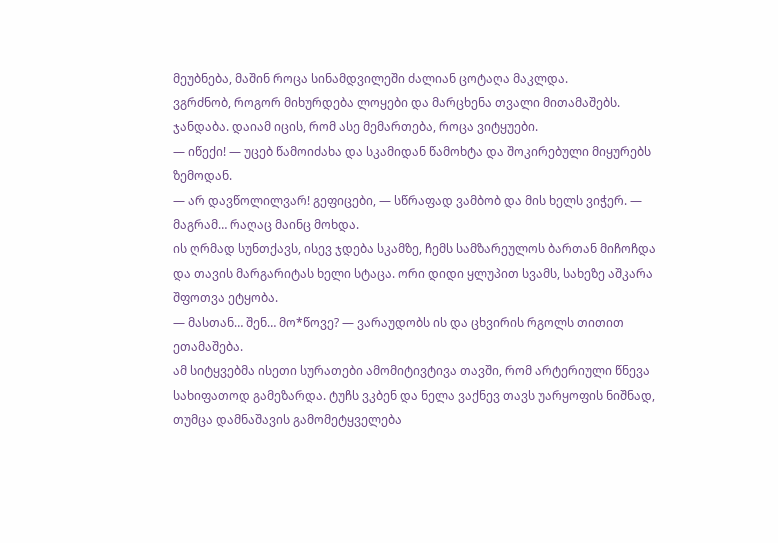მეუბნება, მაშინ როცა სინამდვილეში ძალიან ცოტაღა მაკლდა.
ვგრძნობ, როგორ მიხურდება ლოყები და მარცხენა თვალი მითამაშებს.
ჯანდაბა. დაიამ იცის, რომ ასე მემართება, როცა ვიტყუები.
— იწექი! — უცებ წამოიძახა და სკამიდან წამოხტა და შოკირებული მიყურებს ზემოდან.
— არ დავწოლილვარ! გეფიცები, — სწრაფად ვამბობ და მის ხელს ვიჭერ. — მაგრამ… რაღაც მაინც მოხდა.
ის ღრმად სუნთქავს, ისევ ჯდება სკამზე, ჩემს სამზარეულოს ბართან მიჩოჩდა და თავის მარგარიტას ხელი სტაცა. ორი დიდი ყლუპით სვამს, სახეზე აშკარა შფოთვა ეტყობა.
— მასთან… შენ… მო*წოვე? — ვარაუდობს ის და ცხვირის რგოლს თითით ეთამაშება.
ამ სიტყვებმა ისეთი სურათები ამომიტივტივა თავში, რომ არტერიული წნევა სახიფათოდ გამეზარდა. ტუჩს ვკბენ და ნელა ვაქნევ თავს უარყოფის ნიშნად, თუმცა დამნაშავის გამომეტყველება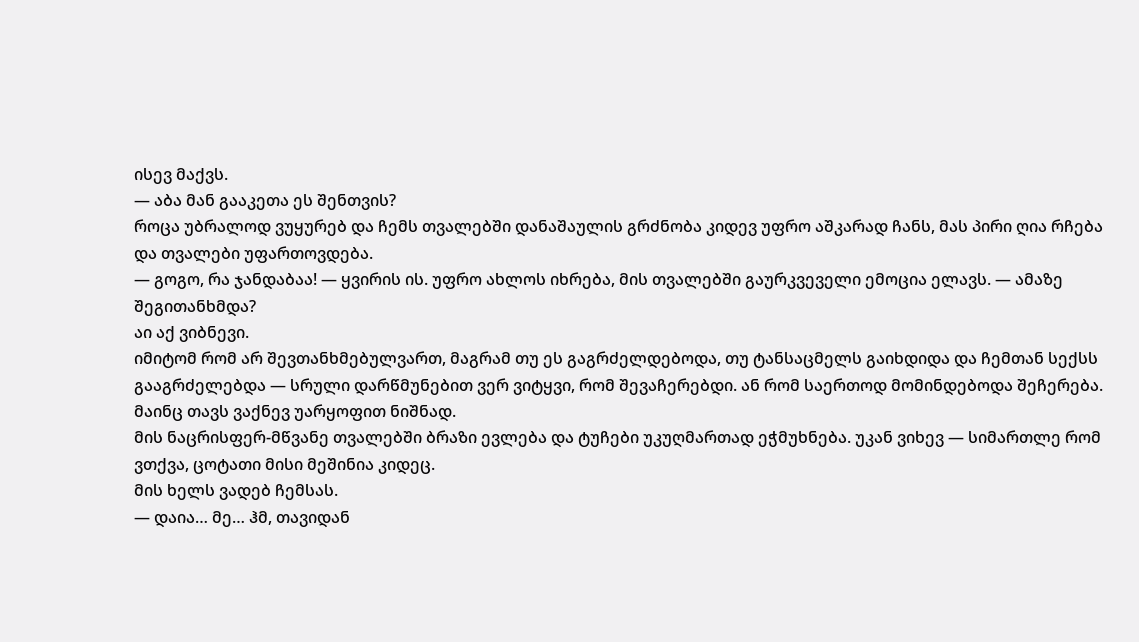ისევ მაქვს.
— აბა მან გააკეთა ეს შენთვის?
როცა უბრალოდ ვუყურებ და ჩემს თვალებში დანაშაულის გრძნობა კიდევ უფრო აშკარად ჩანს, მას პირი ღია რჩება და თვალები უფართოვდება.
— გოგო, რა ჯანდაბაა! — ყვირის ის. უფრო ახლოს იხრება, მის თვალებში გაურკვეველი ემოცია ელავს. — ამაზე შეგითანხმდა?
აი აქ ვიბნევი.
იმიტომ რომ არ შევთანხმებულვართ, მაგრამ თუ ეს გაგრძელდებოდა, თუ ტანსაცმელს გაიხდიდა და ჩემთან სექსს გააგრძელებდა — სრული დარწმუნებით ვერ ვიტყვი, რომ შევაჩერებდი. ან რომ საერთოდ მომინდებოდა შეჩერება.
მაინც თავს ვაქნევ უარყოფით ნიშნად.
მის ნაცრისფერ-მწვანე თვალებში ბრაზი ევლება და ტუჩები უკუღმართად ეჭმუხნება. უკან ვიხევ — სიმართლე რომ ვთქვა, ცოტათი მისი მეშინია კიდეც.
მის ხელს ვადებ ჩემსას.
— დაია… მე… ჰმ, თავიდან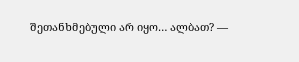შეთანხმებული არ იყო… ალბათ? —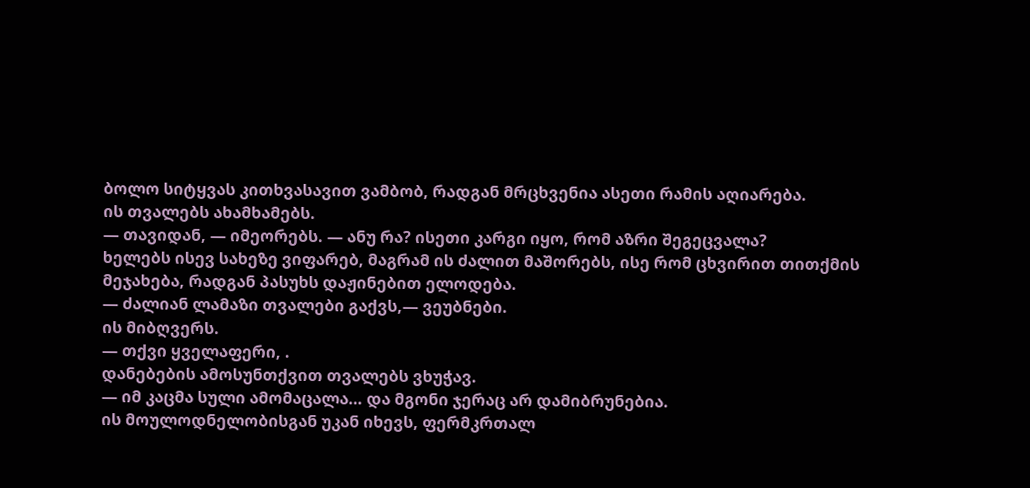ბოლო სიტყვას კითხვასავით ვამბობ, რადგან მრცხვენია ასეთი რამის აღიარება.
ის თვალებს ახამხამებს.
— თავიდან, — იმეორებს. — ანუ რა? ისეთი კარგი იყო, რომ აზრი შეგეცვალა?
ხელებს ისევ სახეზე ვიფარებ, მაგრამ ის ძალით მაშორებს, ისე რომ ცხვირით თითქმის მეჯახება, რადგან პასუხს დაჟინებით ელოდება.
— ძალიან ლამაზი თვალები გაქვს,— ვეუბნები.
ის მიბღვერს.
— თქვი ყველაფერი, .
დანებების ამოსუნთქვით თვალებს ვხუჭავ.
— იმ კაცმა სული ამომაცალა… და მგონი ჯერაც არ დამიბრუნებია.
ის მოულოდნელობისგან უკან იხევს, ფერმკრთალ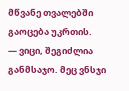მწვანე თვალებში გაოცება უკრთის.
— ვიცი, შეგიძლია განმსაჯო. მეც ვნსჯი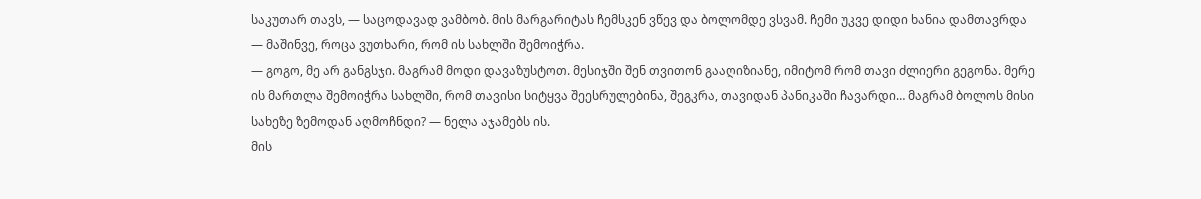საკუთარ თავს, — საცოდავად ვამბობ. მის მარგარიტას ჩემსკენ ვწევ და ბოლომდე ვსვამ. ჩემი უკვე დიდი ხანია დამთავრდა — მაშინვე, როცა ვუთხარი, რომ ის სახლში შემოიჭრა.
— გოგო, მე არ განგსჯი. მაგრამ მოდი დავაზუსტოთ. მესიჯში შენ თვითონ გააღიზიანე, იმიტომ რომ თავი ძლიერი გეგონა. მერე ის მართლა შემოიჭრა სახლში, რომ თავისი სიტყვა შეესრულებინა, შეგკრა, თავიდან პანიკაში ჩავარდი… მაგრამ ბოლოს მისი სახეზე ზემოდან აღმოჩნდი? — ნელა აჯამებს ის.
მის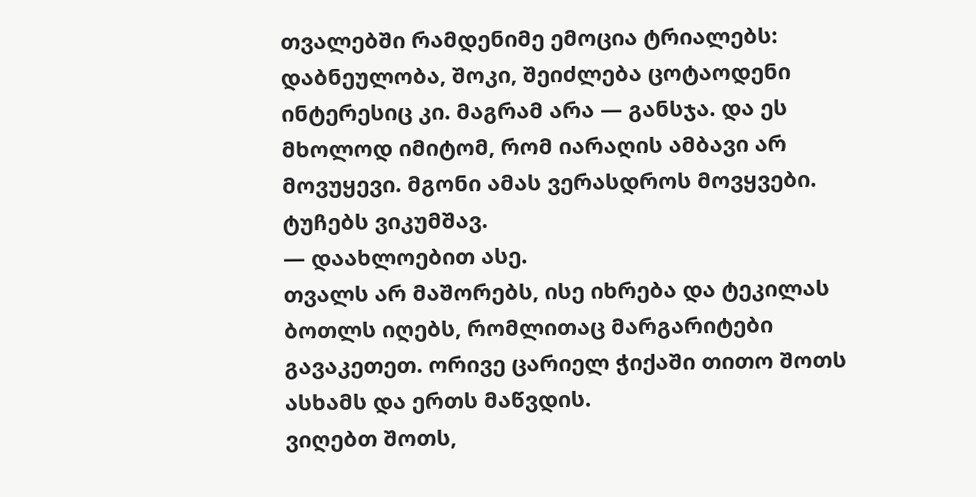თვალებში რამდენიმე ემოცია ტრიალებს: დაბნეულობა, შოკი, შეიძლება ცოტაოდენი ინტერესიც კი. მაგრამ არა — განსჯა. და ეს მხოლოდ იმიტომ, რომ იარაღის ამბავი არ მოვუყევი. მგონი ამას ვერასდროს მოვყვები.
ტუჩებს ვიკუმშავ.
— დაახლოებით ასე.
თვალს არ მაშორებს, ისე იხრება და ტეკილას ბოთლს იღებს, რომლითაც მარგარიტები გავაკეთეთ. ორივე ცარიელ ჭიქაში თითო შოთს ასხამს და ერთს მაწვდის.
ვიღებთ შოთს,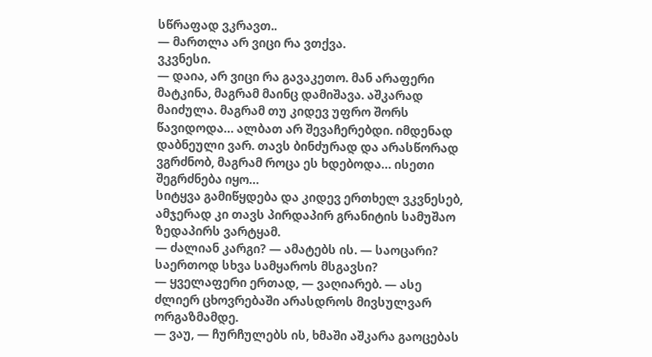სწრაფად ვკრავთ..
— მართლა არ ვიცი რა ვთქვა.
ვკვნესი.
— დაია, არ ვიცი რა გავაკეთო. მან არაფერი მატკინა, მაგრამ მაინც დამიშავა. აშკარად მაიძულა. მაგრამ თუ კიდევ უფრო შორს წავიდოდა… ალბათ არ შევაჩერებდი. იმდენად დაბნეული ვარ. თავს ბინძურად და არასწორად ვგრძნობ, მაგრამ როცა ეს ხდებოდა… ისეთი შეგრძნება იყო…
სიტყვა გამიწყდება და კიდევ ერთხელ ვკვნესებ, ამჯერად კი თავს პირდაპირ გრანიტის სამუშაო ზედაპირს ვარტყამ.
— ძალიან კარგი? — ამატებს ის. — საოცარი? საერთოდ სხვა სამყაროს მსგავსი?
— ყველაფერი ერთად, — ვაღიარებ. — ასე ძლიერ ცხოვრებაში არასდროს მივსულვარ ორგაზმამდე.
— ვაუ, — ჩურჩულებს ის, ხმაში აშკარა გაოცებას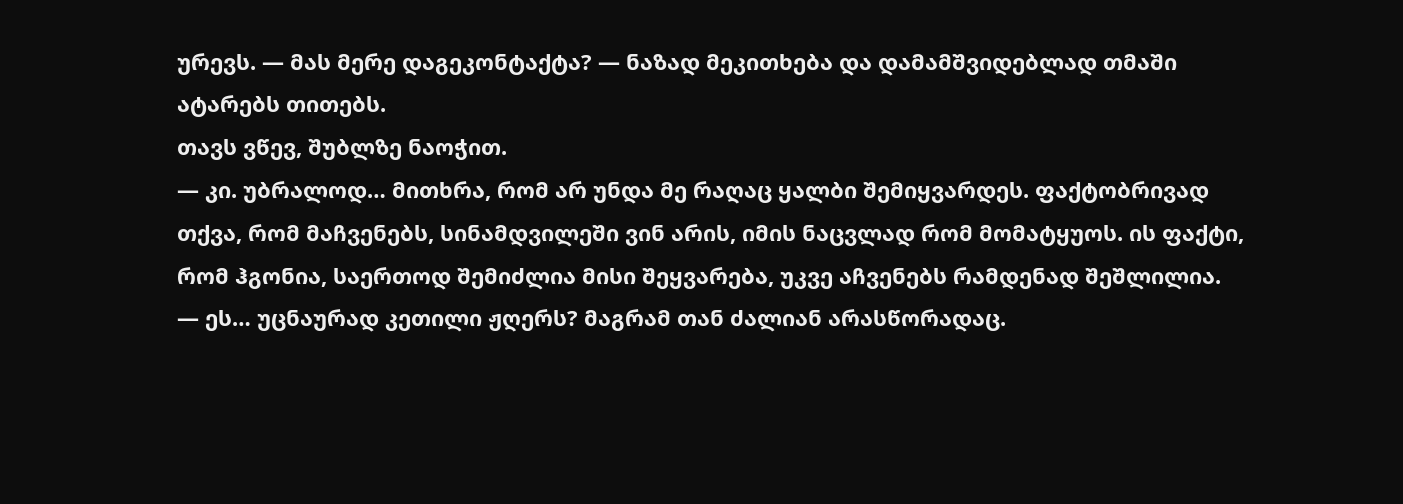ურევს. — მას მერე დაგეკონტაქტა? — ნაზად მეკითხება და დამამშვიდებლად თმაში ატარებს თითებს.
თავს ვწევ, შუბლზე ნაოჭით.
— კი. უბრალოდ… მითხრა, რომ არ უნდა მე რაღაც ყალბი შემიყვარდეს. ფაქტობრივად თქვა, რომ მაჩვენებს, სინამდვილეში ვინ არის, იმის ნაცვლად რომ მომატყუოს. ის ფაქტი, რომ ჰგონია, საერთოდ შემიძლია მისი შეყვარება, უკვე აჩვენებს რამდენად შეშლილია.
— ეს… უცნაურად კეთილი ჟღერს? მაგრამ თან ძალიან არასწორადაც.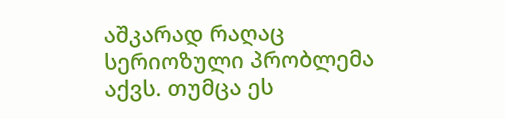აშკარად რაღაც სერიოზული პრობლემა აქვს. თუმცა ეს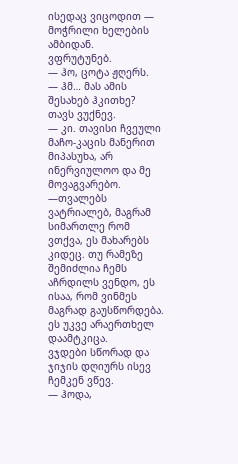ისედაც ვიცოდით — მოჭრილი ხელების ამბიდან.
ვფრუტუნებ.
— ჰო, ცოტა ჟღერს.
— ჰმ… მას ამის შესახებ ჰკითხე?
თავს ვუქნევ.
— კი. თავისი ჩვეული მაჩო-კაცის მანერით მიპასუხა, არ ინერვიულოო და მე მოვაგვარებო. —თვალებს ვატრიალებ, მაგრამ სიმართლე რომ ვთქვა, ეს მახარებს კიდეც. თუ რამეზე შემიძლია ჩემს აჩრდილს ვენდო, ეს ისაა, რომ ვინმეს მაგრად გაუსწორდება. ეს უკვე არაერთხელ დაამტკიცა.
ვჯდები სწორად და ჯიჯის დღიურს ისევ ჩემკენ ვწევ.
— ჰოდა,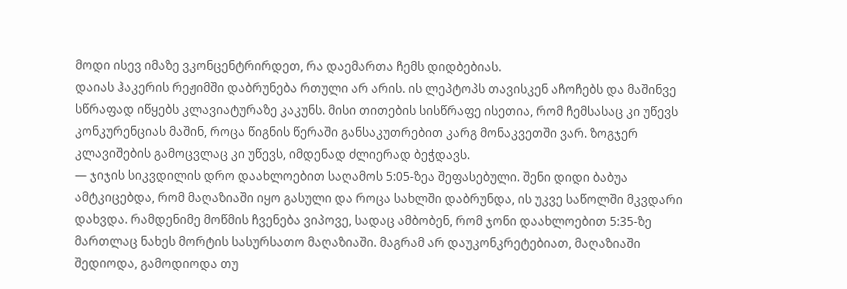მოდი ისევ იმაზე ვკონცენტრირდეთ, რა დაემართა ჩემს დიდბებიას.
დაიას ჰაკერის რეჟიმში დაბრუნება რთული არ არის. ის ლეპტოპს თავისკენ აჩოჩებს და მაშინვე სწრაფად იწყებს კლავიატურაზე კაკუნს. მისი თითების სისწრაფე ისეთია, რომ ჩემსასაც კი უწევს კონკურენციას მაშინ, როცა წიგნის წერაში განსაკუთრებით კარგ მონაკვეთში ვარ. ზოგჯერ კლავიშების გამოცვლაც კი უწევს, იმდენად ძლიერად ბეჭდავს.
— ჯიჯის სიკვდილის დრო დაახლოებით საღამოს 5:05-ზეა შეფასებული. შენი დიდი ბაბუა ამტკიცებდა, რომ მაღაზიაში იყო გასული და როცა სახლში დაბრუნდა, ის უკვე საწოლში მკვდარი დახვდა. რამდენიმე მოწმის ჩვენება ვიპოვე, სადაც ამბობენ, რომ ჯონი დაახლოებით 5:35-ზე მართლაც ნახეს მორტის სასურსათო მაღაზიაში. მაგრამ არ დაუკონკრეტებიათ, მაღაზიაში შედიოდა, გამოდიოდა თუ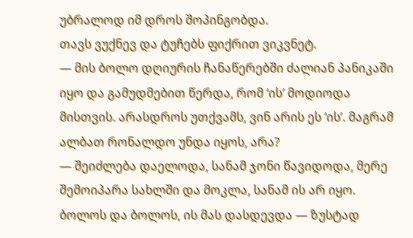უბრალოდ იმ დროს შოპინგობდა.
თავს ვუქნევ და ტუჩებს ფიქრით ვიკვნეტ.
— მის ბოლო დღიურის ჩანაწერებში ძალიან პანიკაში იყო და გამუდმებით წერდა, რომ ‘ის’ მოდიოდა მისთვის. არასდროს უთქვამს, ვინ არის ეს ‘ის’. მაგრამ ალბათ რონალდო უნდა იყოს, არა?
— შეიძლება დაელოდა, სანამ ჯონი წავიდოდა, მერე შემოიპარა სახლში და მოკლა, სანამ ის არ იყო. ბოლოს და ბოლოს, ის მას დასდევდა — ზუსტად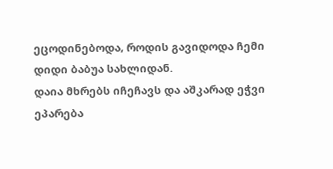ეცოდინებოდა, როდის გავიდოდა ჩემი დიდი ბაბუა სახლიდან.
დაია მხრებს იჩეჩავს და აშკარად ეჭვი ეპარება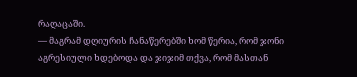რაღაცაში.
— მაგრამ დღიურის ჩანაწერებში ხომ წერია, რომ ჯონი აგრესიული ხდებოდა და ჯიჯიმ თქვა, რომ მასთან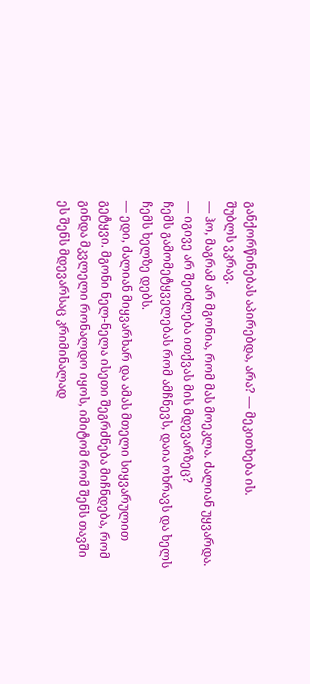განქორწინებას აპირებდა, არა? — მეკითხება ის.
შუბლს ვკრავ.
— ჰო, მაგრამ არ მგონია, რომ მას მოეკლა. ძალიან უყვარდა.
— იგივე არ შეიძლება ითქვას მის მდევარზეც?
ჩემს გამომეტყველებას რომ ამჩნევს, დაია ოხრავს და ხელს ჩემს ხელზე დებს.
— ედი, ძალიან მიყვარხარ და ამას მთელი სიყვარულით გეტყვი. მგონი ნელ-ნელა ისეთი შეგრძნება მიჩნდება, რომ გინდა მკვლელი რონალდო იყოს, იმიტომ რომ შენს თავში ეს შენს მდევარსაც კრიმინალად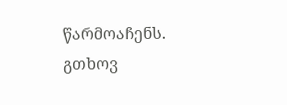წარმოაჩენს. გთხოვ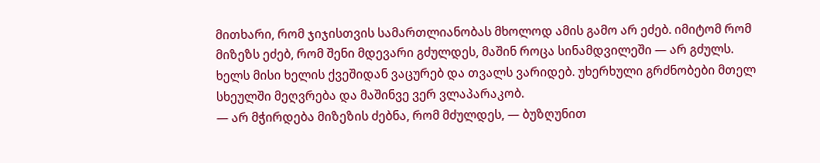მითხარი, რომ ჯიჯისთვის სამართლიანობას მხოლოდ ამის გამო არ ეძებ. იმიტომ რომ მიზეზს ეძებ, რომ შენი მდევარი გძულდეს, მაშინ როცა სინამდვილეში — არ გძულს.
ხელს მისი ხელის ქვეშიდან ვაცურებ და თვალს ვარიდებ. უხერხული გრძნობები მთელ სხეულში მეღვრება და მაშინვე ვერ ვლაპარაკობ.
— არ მჭირდება მიზეზის ძებნა, რომ მძულდეს, — ბუზღუნით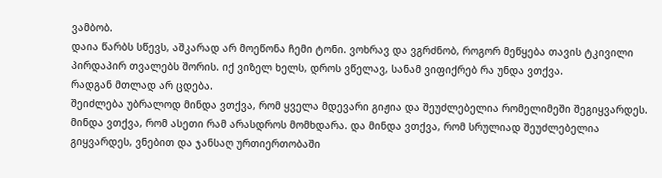ვამბობ.
დაია წარბს სწევს, აშკარად არ მოეწონა ჩემი ტონი. ვოხრავ და ვგრძნობ, როგორ მეწყება თავის ტკივილი პირდაპირ თვალებს შორის. იქ ვიზელ ხელს, დროს ვწელავ, სანამ ვიფიქრებ რა უნდა ვთქვა.
რადგან მთლად არ ცდება.
შეიძლება უბრალოდ მინდა ვთქვა, რომ ყველა მდევარი გიჟია და შეუძლებელია რომელიმეში შეგიყვარდეს. მინდა ვთქვა, რომ ასეთი რამ არასდროს მომხდარა. და მინდა ვთქვა, რომ სრულიად შეუძლებელია გიყვარდეს, ვნებით და ჯანსაღ ურთიერთობაში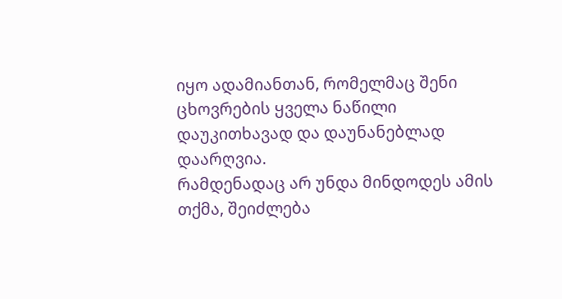იყო ადამიანთან, რომელმაც შენი ცხოვრების ყველა ნაწილი დაუკითხავად და დაუნანებლად დაარღვია.
რამდენადაც არ უნდა მინდოდეს ამის თქმა, შეიძლება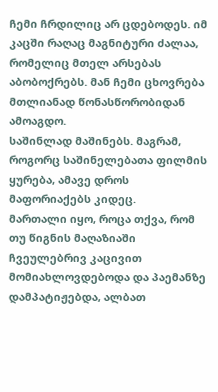ჩემი ჩრდილიც არ ცდებოდეს. იმ კაცში რაღაც მაგნიტური ძალაა, რომელიც მთელ არსებას აბობოქრებს. მან ჩემი ცხოვრება მთლიანად წონასწორობიდან ამოაგდო.
საშინლად მაშინებს. მაგრამ, როგორც საშინელებათა ფილმის ყურება, ამავე დროს მაფორიაქებს კიდეც.
მართალი იყო, როცა თქვა, რომ თუ წიგნის მაღაზიაში ჩვეულებრივ კაცივით მომიახლოვდებოდა და პაემანზე დამპატიჟებდა, ალბათ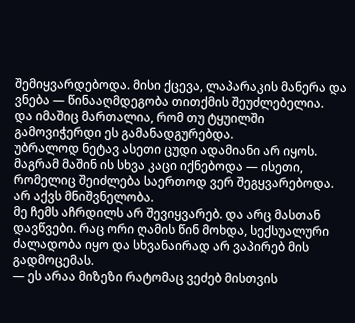შემიყვარდებოდა. მისი ქცევა, ლაპარაკის მანერა და ვნება — წინააღმდეგობა თითქმის შეუძლებელია.
და იმაშიც მართალია, რომ თუ ტყუილში გამოვიჭერდი ეს გამანადგურებდა.
უბრალოდ ნეტავ ასეთი ცუდი ადამიანი არ იყოს.
მაგრამ მაშინ ის სხვა კაცი იქნებოდა — ისეთი, რომელიც შეიძლება საერთოდ ვერ შეგყვარებოდა.
არ აქვს მნიშვნელობა.
მე ჩემს აჩრდილს არ შევიყვარებ. და არც მასთან დავწვები. რაც ორი ღამის წინ მოხდა, სექსუალური ძალადობა იყო და სხვანაირად არ ვაპირებ მის გადმოცემას.
— ეს არაა მიზეზი რატომაც ვეძებ მისთვის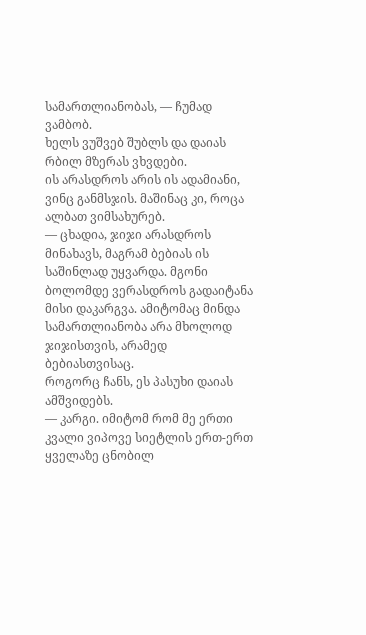სამართლიანობას, — ჩუმად ვამბობ.
ხელს ვუშვებ შუბლს და დაიას რბილ მზერას ვხვდები.
ის არასდროს არის ის ადამიანი, ვინც განმსჯის. მაშინაც კი, როცა ალბათ ვიმსახურებ.
— ცხადია, ჯიჯი არასდროს მინახავს, მაგრამ ბებიას ის საშინლად უყვარდა. მგონი ბოლომდე ვერასდროს გადაიტანა მისი დაკარგვა. ამიტომაც მინდა სამართლიანობა არა მხოლოდ ჯიჯისთვის, არამედ ბებიასთვისაც.
როგორც ჩანს, ეს პასუხი დაიას ამშვიდებს.
— კარგი. იმიტომ რომ მე ერთი კვალი ვიპოვე სიეტლის ერთ-ერთ ყველაზე ცნობილ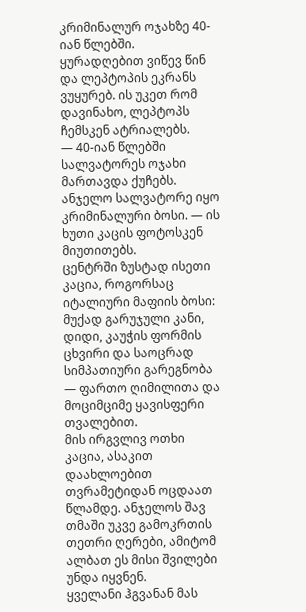კრიმინალურ ოჯახზე 40-იან წლებში.
ყურადღებით ვიწევ წინ და ლეპტოპის ეკრანს ვუყურებ. ის უკეთ რომ დავინახო, ლეპტოპს ჩემსკენ ატრიალებს.
— 40-იან წლებში სალვატორეს ოჯახი მართავდა ქუჩებს. ანჯელო სალვატორე იყო კრიმინალური ბოსი. — ის ხუთი კაცის ფოტოსკენ მიუთითებს.
ცენტრში ზუსტად ისეთი კაცია, როგორსაც იტალიური მაფიის ბოსი: მუქად გარუჯული კანი, დიდი, კაუჭის ფორმის ცხვირი და საოცრად სიმპათიური გარეგნობა — ფართო ღიმილითა და მოციმციმე ყავისფერი თვალებით.
მის ირგვლივ ოთხი კაცია, ასაკით დაახლოებით თვრამეტიდან ოცდაათ წლამდე. ანჯელოს შავ თმაში უკვე გამოკრთის თეთრი ღერები, ამიტომ ალბათ ეს მისი შვილები უნდა იყვნენ.
ყველანი ჰგვანან მას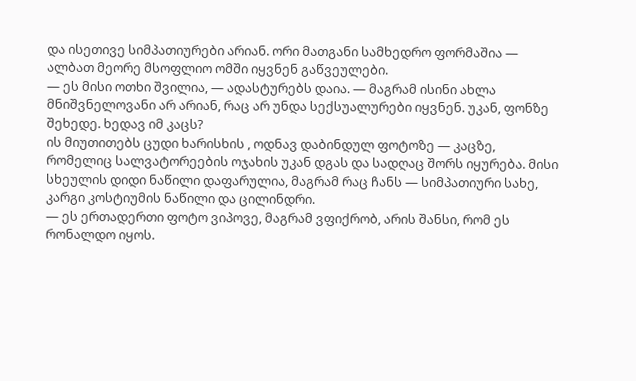და ისეთივე სიმპათიურები არიან. ორი მათგანი სამხედრო ფორმაშია — ალბათ მეორე მსოფლიო ომში იყვნენ გაწვეულები.
— ეს მისი ოთხი შვილია, — ადასტურებს დაია. — მაგრამ ისინი ახლა მნიშვნელოვანი არ არიან, რაც არ უნდა სექსუალურები იყვნენ. უკან, ფონზე შეხედე. ხედავ იმ კაცს?
ის მიუთითებს ცუდი ხარისხის , ოდნავ დაბინდულ ფოტოზე — კაცზე, რომელიც სალვატორეების ოჯახის უკან დგას და სადღაც შორს იყურება. მისი სხეულის დიდი ნაწილი დაფარულია, მაგრამ რაც ჩანს — სიმპათიური სახე, კარგი კოსტიუმის ნაწილი და ცილინდრი.
— ეს ერთადერთი ფოტო ვიპოვე, მაგრამ ვფიქრობ, არის შანსი, რომ ეს რონალდო იყოს.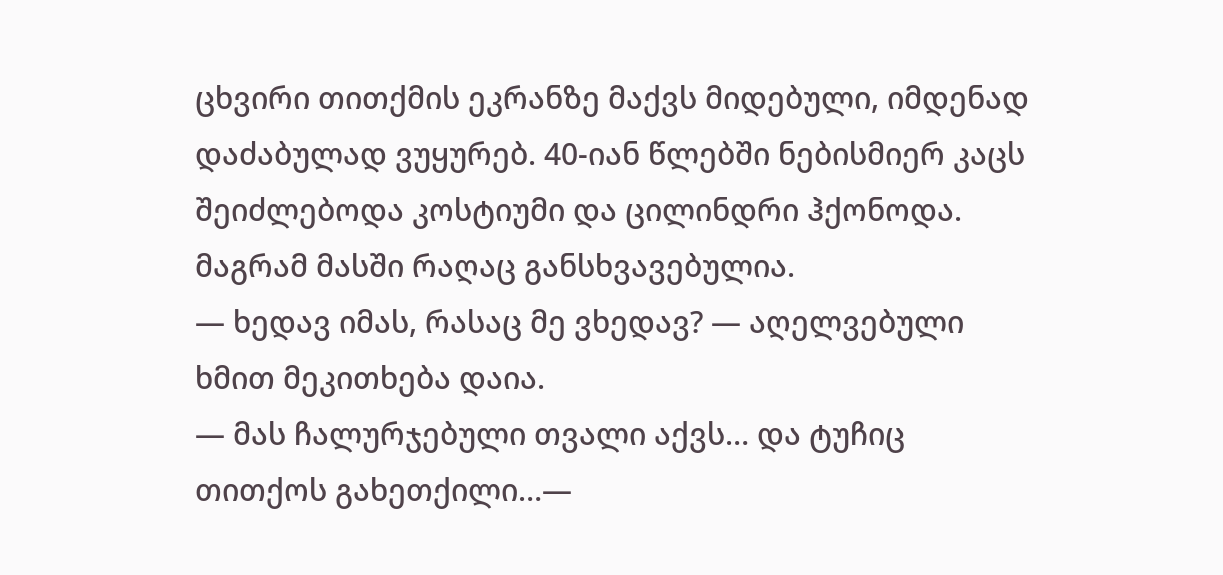ცხვირი თითქმის ეკრანზე მაქვს მიდებული, იმდენად დაძაბულად ვუყურებ. 40-იან წლებში ნებისმიერ კაცს შეიძლებოდა კოსტიუმი და ცილინდრი ჰქონოდა. მაგრამ მასში რაღაც განსხვავებულია.
— ხედავ იმას, რასაც მე ვხედავ? — აღელვებული ხმით მეკითხება დაია.
— მას ჩალურჯებული თვალი აქვს… და ტუჩიც თითქოს გახეთქილი…—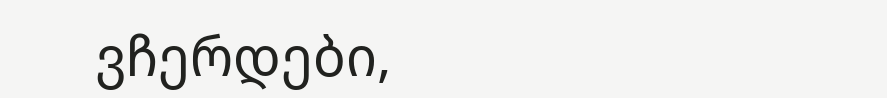ვჩერდები,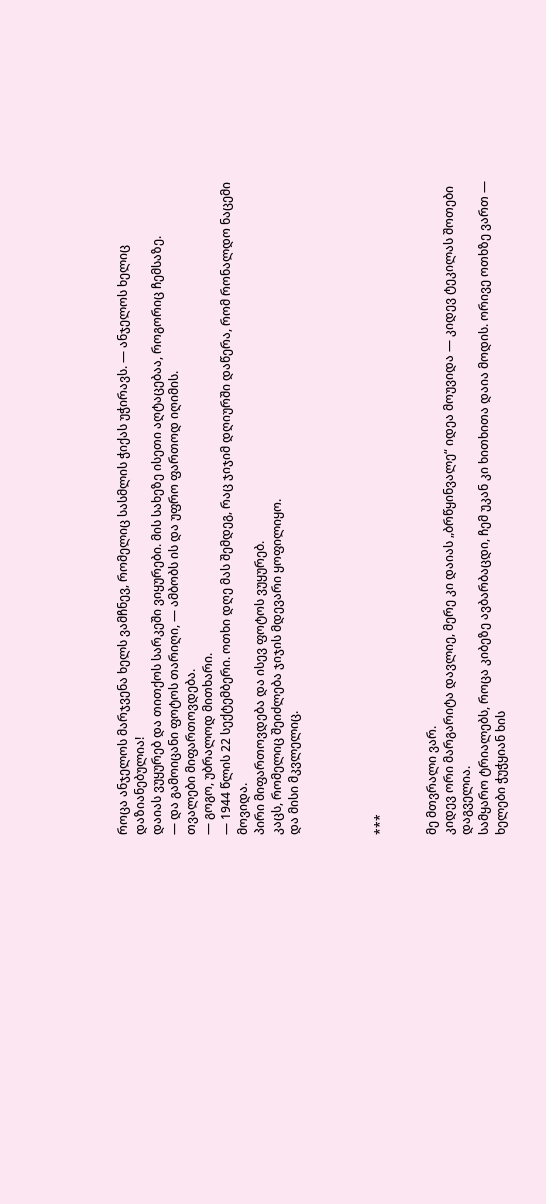როცა ანჯელოს მარჯვენა ხელს ვამჩნევ, რომელიც სასმლის ჭიქას უჭირავს. — ანჯელოს ხელიც დაზიანებულია!
დაიას ვუყურებ და თითქოს სარკეში ვიყურები. მის სახეზე ისეთი აღტაცებაა, როგორიც ჩემსაზე.
— და გამოიცანი ფოტოს თარიღი, — ამბობს ის და უფრო ფართოდ იღიმის.
თვალები მიფართოვდება.
— გოგო, უბრალოდ მითხარი.
— 1944 წლის 22 სექტემბერი. ოთხი დღე მას შემდეგ, რაც ჯიჯიმ დღიურში დაწერა, რომ რონალდო ნაცემი მოვიდა.
პირი მიფართოვდება და ისევ ფოტოს ვუყურებ.
კაცს, რომელიც შეიძლება ჯიჯის მდევარი ყოფილიყო.
და მისი მკვლელიც.




***


მე მთვრალი ვარ.
კიდევ ორი მარგარიტა დავლიე, მერე კი დაიას „ბრწყინვალე“ იდეა მოუვიდა — კიდევ ტეკილას შოთები დაგველია.
სამყარო ტრიალებს, როცა კიბეზე ავბარბაცდი, ჩემ უკან კი ხითხითა დაია მოდის. ორივე ოთხზე ვართ — ხელები ჭუჭყიან ხის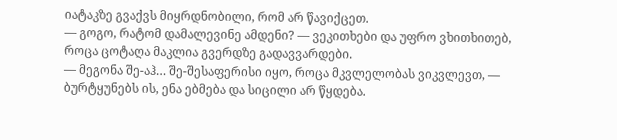იატაკზე გვაქვს მიყრდნობილი, რომ არ წავიქცეთ.
— გოგო, რატომ დამალევინე ამდენი? — ვეკითხები და უფრო ვხითხითებ, როცა ცოტაღა მაკლია გვერდზე გადავვარდები.
— მეგონა შე-აჰ… შე-შესაფერისი იყო, როცა მკვლელობას ვიკვლევთ, — ბურტყუნებს ის, ენა ებმება და სიცილი არ წყდება.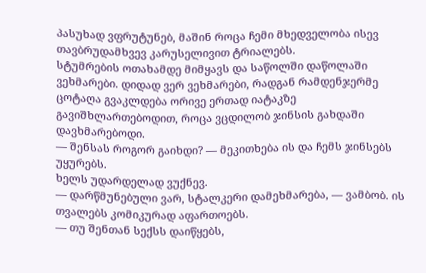პასუხად ვფრუტუნებ, მაშინ როცა ჩემი მხედველობა ისევ თავბრუდამხვევ კარუსელივით ტრიალებს.
სტუმრების ოთახამდე მიმყავს და საწოლში დაწოლაში ვეხმარები. დიდად ვერ ვეხმარები, რადგან რამდენჯერმე ცოტაღა გვაკლდება ორივე ერთად იატაკზე გავიშხლართებოდით, როცა ვცდილობ ჯინსის გახდაში დავხმარებოდი.
— შენსას როგორ გაიხდი? — მეკითხება ის და ჩემს ჯინსებს უყურებს.
ხელს უდარდელად ვუქნევ.
— დარწმუნებული ვარ, სტალკერი დამეხმარება, — ვამბობ. ის თვალებს კომიკურად აფართოებს.
— თუ შენთან სექსს დაიწყებს,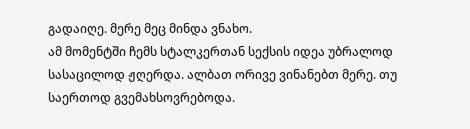გადაიღე. მერე მეც მინდა ვნახო.
ამ მომენტში ჩემს სტალკერთან სექსის იდეა უბრალოდ სასაცილოდ ჟღერდა. ალბათ ორივე ვინანებთ მერე. თუ საერთოდ გვემახსოვრებოდა.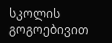სკოლის გოგოებივით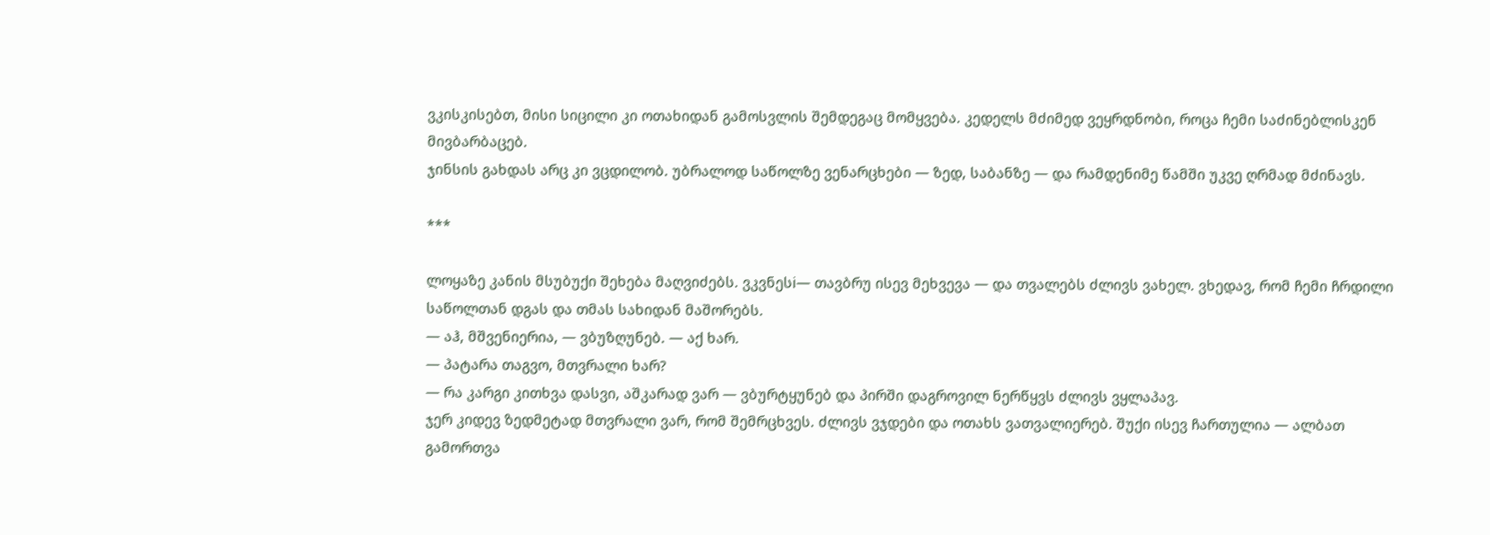ვკისკისებთ, მისი სიცილი კი ოთახიდან გამოსვლის შემდეგაც მომყვება. კედელს მძიმედ ვეყრდნობი, როცა ჩემი საძინებლისკენ მივბარბაცებ.
ჯინსის გახდას არც კი ვცდილობ. უბრალოდ საწოლზე ვენარცხები — ზედ, საბანზე — და რამდენიმე წამში უკვე ღრმად მძინავს.

***

ლოყაზე კანის მსუბუქი შეხება მაღვიძებს. ვკვნესi— თავბრუ ისევ მეხვევა — და თვალებს ძლივს ვახელ. ვხედავ, რომ ჩემი ჩრდილი საწოლთან დგას და თმას სახიდან მაშორებს.
— აჰ, მშვენიერია, — ვბუზღუნებ. — აქ ხარ.
— პატარა თაგვო, მთვრალი ხარ?
— რა კარგი კითხვა დასვი, აშკარად ვარ — ვბურტყუნებ და პირში დაგროვილ ნერწყვს ძლივს ვყლაპავ.
ჯერ კიდევ ზედმეტად მთვრალი ვარ, რომ შემრცხვეს. ძლივს ვჯდები და ოთახს ვათვალიერებ. შუქი ისევ ჩართულია — ალბათ გამორთვა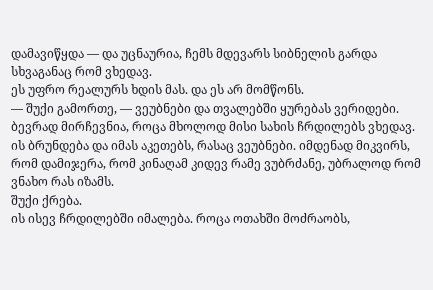დამავიწყდა — და უცნაურია, ჩემს მდევარს სიბნელის გარდა სხვაგანაც რომ ვხედავ.
ეს უფრო რეალურს ხდის მას. და ეს არ მომწონს.
— შუქი გამორთე, — ვეუბნები და თვალებში ყურებას ვერიდები. ბევრად მირჩევნია, როცა მხოლოდ მისი სახის ჩრდილებს ვხედავ.
ის ბრუნდება და იმას აკეთებს, რასაც ვეუბნები. იმდენად მიკვირს, რომ დამიჯერა, რომ კინაღამ კიდევ რამე ვუბრძანე, უბრალოდ რომ ვნახო რას იზამს.
შუქი ქრება.
ის ისევ ჩრდილებში იმალება. როცა ოთახში მოძრაობს,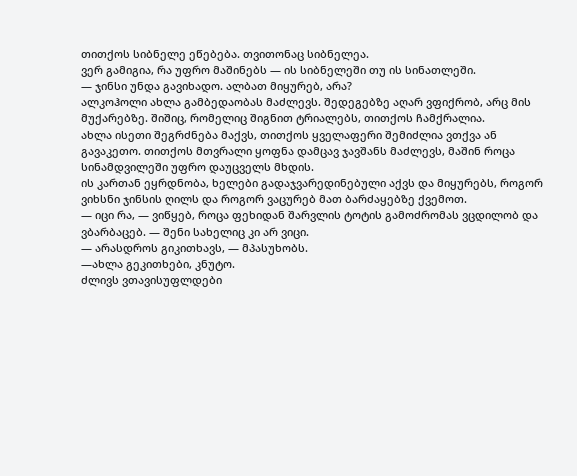თითქოს სიბნელე ეწებება. თვითონაც სიბნელეა.
ვერ გამიგია, რა უფრო მაშინებს — ის სიბნელეში თუ ის სინათლეში.
— ჯინსი უნდა გავიხადო. ალბათ მიყურებ, არა?
ალკოჰოლი ახლა გამბედაობას მაძლევს. შედეგებზე აღარ ვფიქრობ, არც მის მუქარებზე. შიშიც, რომელიც შიგნით ტრიალებს, თითქოს ჩამქრალია.
ახლა ისეთი შეგრძნება მაქვს, თითქოს ყველაფერი შემიძლია ვთქვა ან გავაკეთო. თითქოს მთვრალი ყოფნა დამცავ ჯავშანს მაძლევს, მაშინ როცა სინამდვილეში უფრო დაუცველს მხდის.
ის კართან ეყრდნობა, ხელები გადაჯვარედინებული აქვს და მიყურებს, როგორ ვიხსნი ჯინსის ღილს და როგორ ვაცურებ მათ ბარძაყებზე ქვემოთ.
— იცი რა, — ვიწყებ, როცა ფეხიდან შარვლის ტოტის გამოძრომას ვცდილობ და ვბარბაცებ. — შენი სახელიც კი არ ვიცი.
— არასდროს გიკითხავს, — მპასუხობს.
—ახლა გეკითხები, კნუტო.
ძლივს ვთავისუფლდები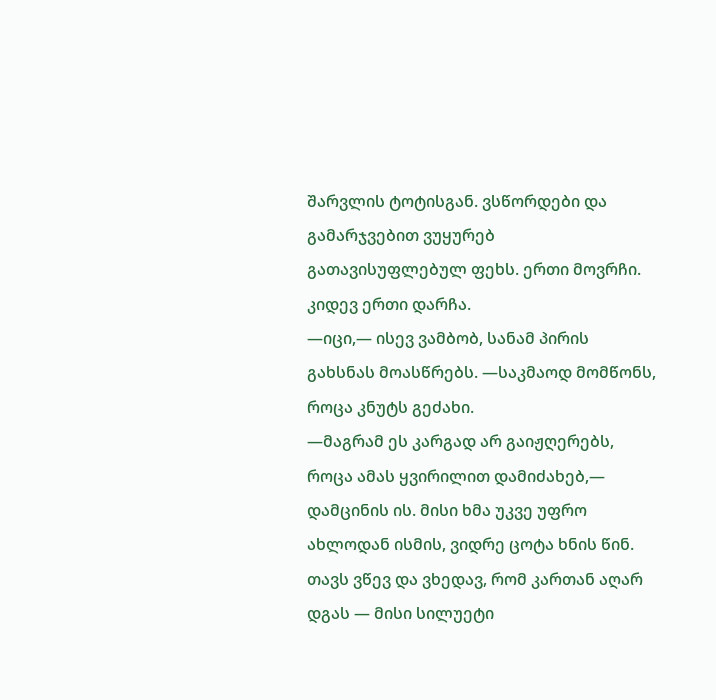შარვლის ტოტისგან. ვსწორდები და გამარჯვებით ვუყურებ გათავისუფლებულ ფეხს. ერთი მოვრჩი. კიდევ ერთი დარჩა.
—იცი,— ისევ ვამბობ, სანამ პირის გახსნას მოასწრებს. —საკმაოდ მომწონს, როცა კნუტს გეძახი.
—მაგრამ ეს კარგად არ გაიჟღერებს, როცა ამას ყვირილით დამიძახებ,— დამცინის ის. მისი ხმა უკვე უფრო ახლოდან ისმის, ვიდრე ცოტა ხნის წინ. თავს ვწევ და ვხედავ, რომ კართან აღარ დგას — მისი სილუეტი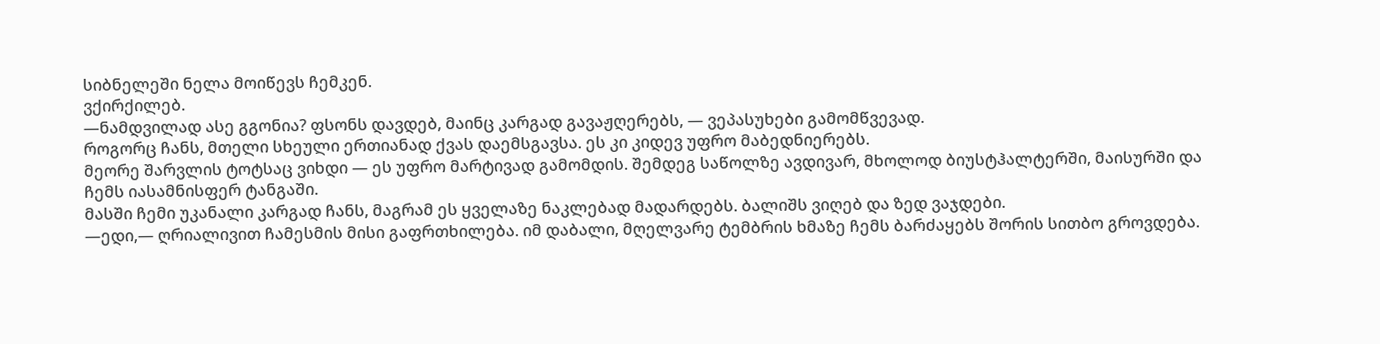სიბნელეში ნელა მოიწევს ჩემკენ.
ვქირქილებ.
—ნამდვილად ასე გგონია? ფსონს დავდებ, მაინც კარგად გავაჟღერებს, — ვეპასუხები გამომწვევად.
როგორც ჩანს, მთელი სხეული ერთიანად ქვას დაემსგავსა. ეს კი კიდევ უფრო მაბედნიერებს.
მეორე შარვლის ტოტსაც ვიხდი — ეს უფრო მარტივად გამომდის. შემდეგ საწოლზე ავდივარ, მხოლოდ ბიუსტჰალტერში, მაისურში და ჩემს იასამნისფერ ტანგაში.
მასში ჩემი უკანალი კარგად ჩანს, მაგრამ ეს ყველაზე ნაკლებად მადარდებს. ბალიშს ვიღებ და ზედ ვაჯდები.
—ედი,— ღრიალივით ჩამესმის მისი გაფრთხილება. იმ დაბალი, მღელვარე ტემბრის ხმაზე ჩემს ბარძაყებს შორის სითბო გროვდება.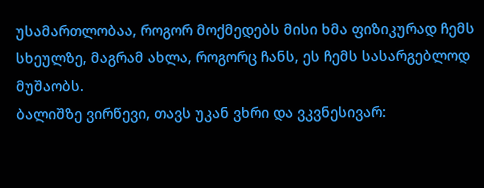უსამართლობაა, როგორ მოქმედებს მისი ხმა ფიზიკურად ჩემს სხეულზე, მაგრამ ახლა, როგორც ჩანს, ეს ჩემს სასარგებლოდ მუშაობს.
ბალიშზე ვირწევი, თავს უკან ვხრი და ვკვნესივარ: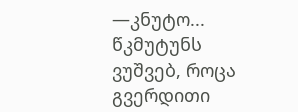—კნუტო...
წკმუტუნს ვუშვებ, როცა გვერდითი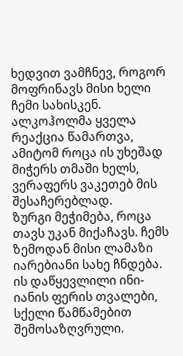ხედვით ვამჩნევ, როგორ მოფრინავს მისი ხელი ჩემი სახისკენ. ალკოჰოლმა ყველა რეაქცია წამართვა, ამიტომ როცა ის უხეშად მიჭერს თმაში ხელს, ვერაფერს ვაკეთებ მის შესაჩერებლად.
ზურგი მეჭიმება, როცა თავს უკან მიქაჩავს. ჩემს ზემოდან მისი ლამაზი იარებიანი სახე ჩნდება. ის დაწყევლილი ინი-იანის ფერის თვალები, სქელი წამწამებით შემოსაზღვრული.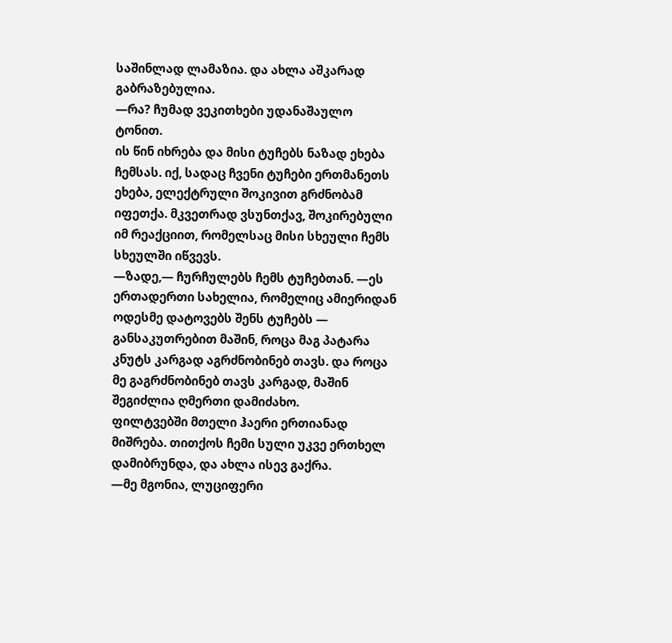საშინლად ლამაზია. და ახლა აშკარად გაბრაზებულია.
—რა? ჩუმად ვეკითხები უდანაშაულო ტონით.
ის წინ იხრება და მისი ტუჩებს ნაზად ეხება ჩემსას. იქ, სადაც ჩვენი ტუჩები ერთმანეთს ეხება, ელექტრული შოკივით გრძნობამ იფეთქა. მკვეთრად ვსუნთქავ, შოკირებული იმ რეაქციით, რომელსაც მისი სხეული ჩემს სხეულში იწვევს.
—ზადე,— ჩურჩულებს ჩემს ტუჩებთან. —ეს ერთადერთი სახელია, რომელიც ამიერიდან ოდესმე დატოვებს შენს ტუჩებს — განსაკუთრებით მაშინ, როცა მაგ პატარა კნუტს კარგად აგრძნობინებ თავს. და როცა მე გაგრძნობინებ თავს კარგად, მაშინ შეგიძლია ღმერთი დამიძახო.
ფილტვებში მთელი ჰაერი ერთიანად მიშრება. თითქოს ჩემი სული უკვე ერთხელ დამიბრუნდა, და ახლა ისევ გაქრა.
—მე მგონია, ლუციფერი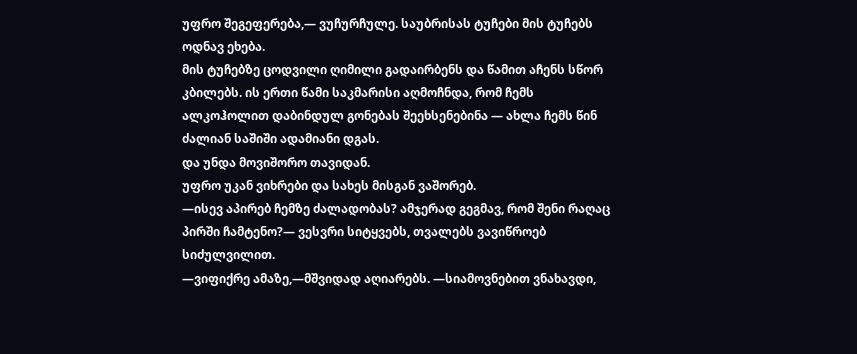უფრო შეგეფერება,— ვუჩურჩულე. საუბრისას ტუჩები მის ტუჩებს ოდნავ ეხება.
მის ტუჩებზე ცოდვილი ღიმილი გადაირბენს და წამით აჩენს სწორ კბილებს. ის ერთი წამი საკმარისი აღმოჩნდა, რომ ჩემს ალკოჰოლით დაბინდულ გონებას შეეხსენებინა — ახლა ჩემს წინ ძალიან საშიში ადამიანი დგას.
და უნდა მოვიშორო თავიდან.
უფრო უკან ვიხრები და სახეს მისგან ვაშორებ.
—ისევ აპირებ ჩემზე ძალადობას? ამჯერად გეგმავ, რომ შენი რაღაც პირში ჩამტენო?— ვესვრი სიტყვებს, თვალებს ვავიწროებ სიძულვილით.
—ვიფიქრე ამაზე,—მშვიდად აღიარებს. —სიამოვნებით ვნახავდი,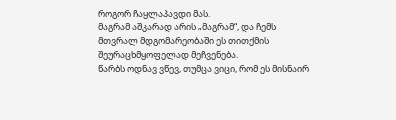როგორ ჩაყლაპავდი მას.
მაგრამ აშკარად არის „მაგრამ“, და ჩემს მთვრალ მდგომარეობაში ეს თითქმის შეურაცხმყოფელად მეჩვენება.
წარბს ოდნავ ვწევ, თუმცა ვიცი, რომ ეს მისნაირ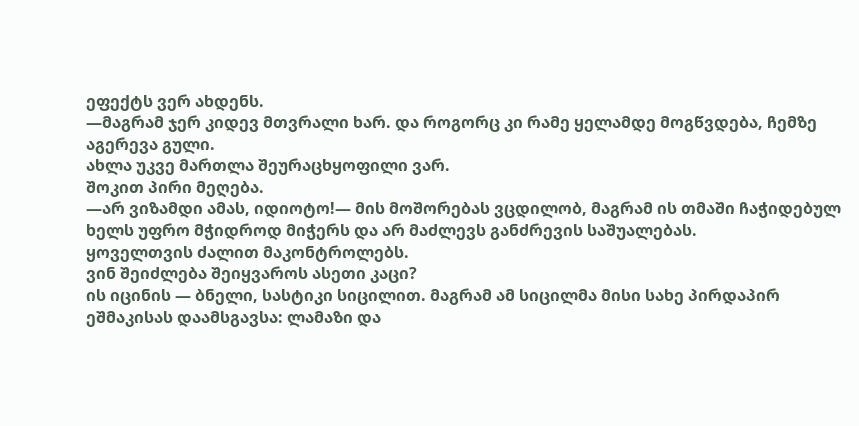ეფექტს ვერ ახდენს.
—მაგრამ ჯერ კიდევ მთვრალი ხარ. და როგორც კი რამე ყელამდე მოგწვდება, ჩემზე აგერევა გული.
ახლა უკვე მართლა შეურაცხყოფილი ვარ.
შოკით პირი მეღება.
—არ ვიზამდი ამას, იდიოტო!— მის მოშორებას ვცდილობ, მაგრამ ის თმაში ჩაჭიდებულ ხელს უფრო მჭიდროდ მიჭერს და არ მაძლევს განძრევის საშუალებას.
ყოველთვის ძალით მაკონტროლებს.
ვინ შეიძლება შეიყვაროს ასეთი კაცი?
ის იცინის — ბნელი, სასტიკი სიცილით. მაგრამ ამ სიცილმა მისი სახე პირდაპირ ეშმაკისას დაამსგავსა: ლამაზი და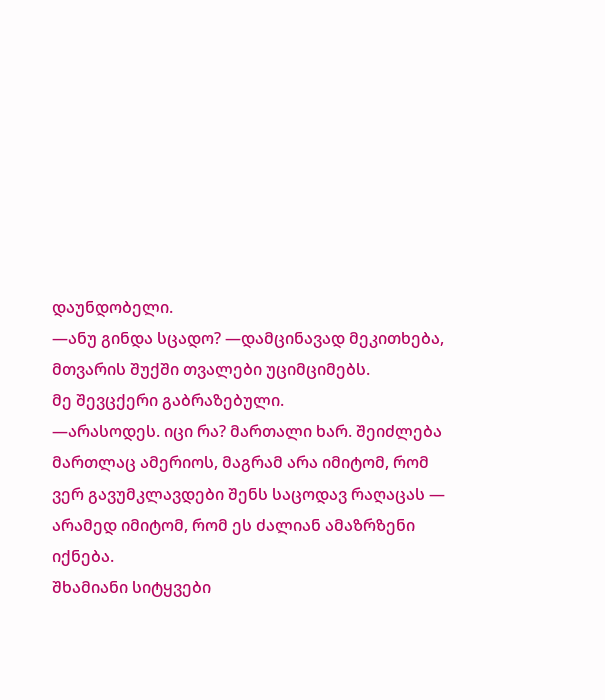დაუნდობელი.
—ანუ გინდა სცადო? —დამცინავად მეკითხება, მთვარის შუქში თვალები უციმციმებს.
მე შევცქერი გაბრაზებული.
—არასოდეს. იცი რა? მართალი ხარ. შეიძლება მართლაც ამერიოს, მაგრამ არა იმიტომ, რომ ვერ გავუმკლავდები შენს საცოდავ რაღაცას — არამედ იმიტომ, რომ ეს ძალიან ამაზრზენი იქნება.
შხამიანი სიტყვები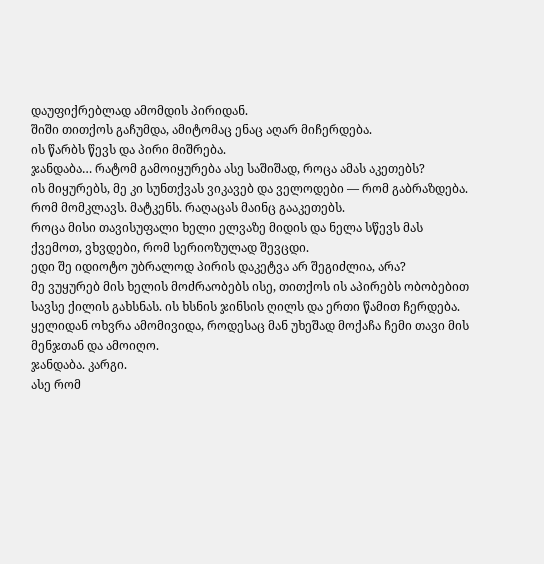დაუფიქრებლად ამომდის პირიდან.
შიში თითქოს გაჩუმდა, ამიტომაც ენაც აღარ მიჩერდება.
ის წარბს წევს და პირი მიშრება.
ჯანდაბა… რატომ გამოიყურება ასე საშიშად, როცა ამას აკეთებს?
ის მიყურებს, მე კი სუნთქვას ვიკავებ და ველოდები — რომ გაბრაზდება. რომ მომკლავს. მატკენს. რაღაცას მაინც გააკეთებს.
როცა მისი თავისუფალი ხელი ელვაზე მიდის და ნელა სწევს მას ქვემოთ, ვხვდები, რომ სერიოზულად შევცდი.
ედი შე იდიოტო უბრალოდ პირის დაკეტვა არ შეგიძლია, არა?
მე ვუყურებ მის ხელის მოძრაობებს ისე, თითქოს ის აპირებს ობობებით სავსე ქილის გახსნას. ის ხსნის ჯინსის ღილს და ერთი წამით ჩერდება.
ყელიდან ოხვრა ამომივიდა, როდესაც მან უხეშად მოქაჩა ჩემი თავი მის მენჯთან და ამოიღო.
ჯანდაბა. კარგი.
ასე რომ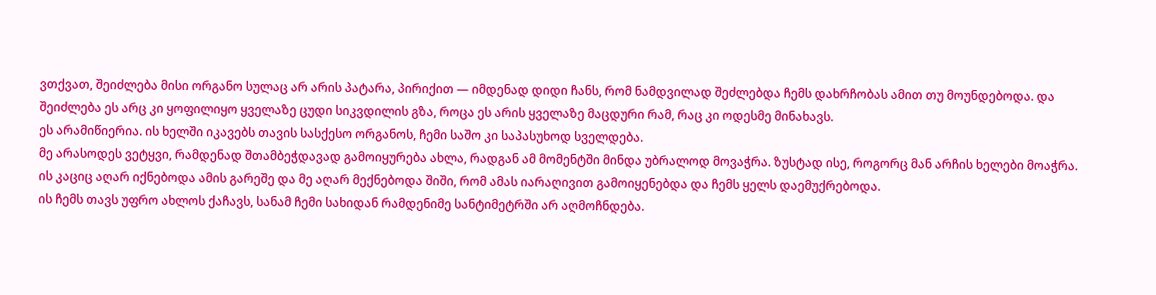ვთქვათ, შეიძლება მისი ორგანო სულაც არ არის პატარა, პირიქით — იმდენად დიდი ჩანს, რომ ნამდვილად შეძლებდა ჩემს დახრჩობას ამით თუ მოუნდებოდა. და შეიძლება ეს არც კი ყოფილიყო ყველაზე ცუდი სიკვდილის გზა, როცა ეს არის ყველაზე მაცდური რამ, რაც კი ოდესმე მინახავს.
ეს არამიწიერია. ის ხელში იკავებს თავის სასქესო ორგანოს, ჩემი საშო კი საპასუხოდ სველდება.
მე არასოდეს ვეტყვი, რამდენად შთამბეჭდავად გამოიყურება ახლა, რადგან ამ მომენტში მინდა უბრალოდ მოვაჭრა. ზუსტად ისე, როგორც მან არჩის ხელები მოაჭრა. ის კაციც აღარ იქნებოდა ამის გარეშე და მე აღარ მექნებოდა შიში, რომ ამას იარაღივით გამოიყენებდა და ჩემს ყელს დაემუქრებოდა.
ის ჩემს თავს უფრო ახლოს ქაჩავს, სანამ ჩემი სახიდან რამდენიმე სანტიმეტრში არ აღმოჩნდება.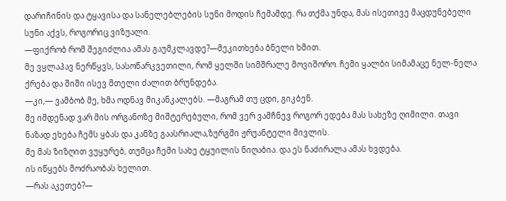დარიჩინის და ტყავისა და სანელებლების სუნი მოდის ჩემამდე. რა თქმა უნდა, მას ისეთივე მაცდუნებელი სუნი აქვს, როგორიც ვიზუალი.
—ფიქრობ რომ შეგიძლია ამას გაუმკლავდე?—მეკითხება ბნელი ხმით.
მე ვყლაპავ ნერწყვს, სასოწარკვეთილი, რომ ყელში სიმშრალე მოვიშორო. ჩემი ყალბი სიმამაცე ნელ-ნელა ქრება და შიში ისევ მთელი ძალით ბრუნდება.
—კი,— ვამბობ მე, ხმა ოდნავ მიკანკალებს. —მაგრამ თუ ცდი, გიკბენ.
მე იმდენად ვარ მის ორგანოზე მიშტერებული, რომ ვერ ვამჩნევ როგორ ედება მას სახეზე ღიმილი. თავი ნაზად ეხება ჩემს ყბას და კანზე გაასრიალა,ზურგში ჟრუანტელი მივლის.
მე მას ზიზღით ვუყურებ, თუმცა ჩემი სახე ტყუილის ნიღაბია. და ეს ნაძირალა ამას ხვდება.
ის იწყებს მოძრაობას ხელით.
—რას აკეთებ?—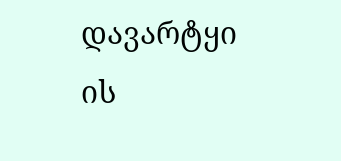დავარტყი
ის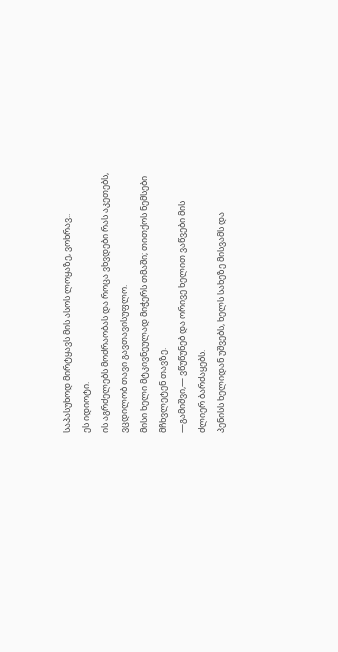საპასუხოდ მირტყავს მის ასოს ლოყაზე, ვოხრავ..
ეს იდიოტი.
ის აგრძელებს მოძრაობას და როცა ვხვდები რას აკეთებს, ვცდილობ თავი გავთავისუფლო.
მისი ხელი მტკივნეულად მიჭერს თმაში; თითქოს ნემსები მჩხვლეტენ თავზე.
—გამიშვი,— ვწუწუნებ და ორივე ხელით ვაწვები მის ძლიერ ბარძაყებს.
პენისს ხელიდან უშვებს, ხელს სახეზე მისვამს და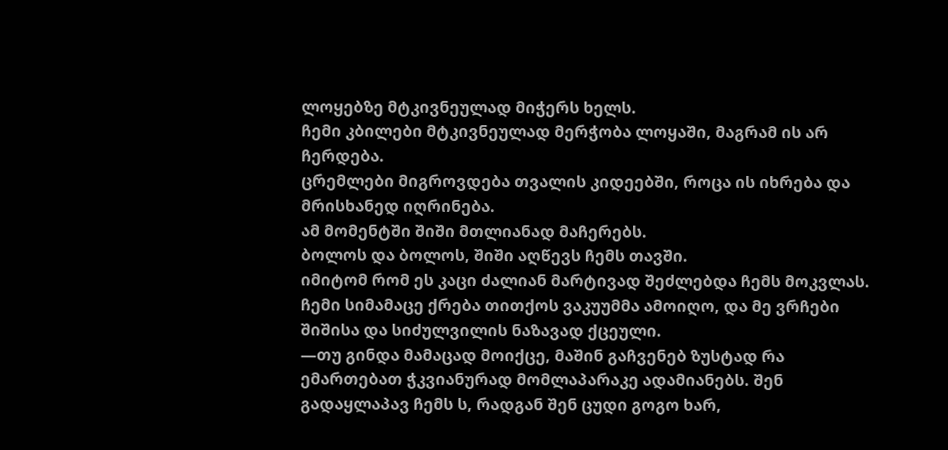ლოყებზე მტკივნეულად მიჭერს ხელს.
ჩემი კბილები მტკივნეულად მერჭობა ლოყაში, მაგრამ ის არ ჩერდება.
ცრემლები მიგროვდება თვალის კიდეებში, როცა ის იხრება და მრისხანედ იღრინება.
ამ მომენტში შიში მთლიანად მაჩერებს.
ბოლოს და ბოლოს, შიში აღწევს ჩემს თავში.
იმიტომ რომ ეს კაცი ძალიან მარტივად შეძლებდა ჩემს მოკვლას.
ჩემი სიმამაცე ქრება თითქოს ვაკუუმმა ამოიღო, და მე ვრჩები შიშისა და სიძულვილის ნაზავად ქცეული.
—თუ გინდა მამაცად მოიქცე, მაშინ გაჩვენებ ზუსტად რა ემართებათ ჭკვიანურად მომლაპარაკე ადამიანებს. შენ გადაყლაპავ ჩემს ს, რადგან შენ ცუდი გოგო ხარ,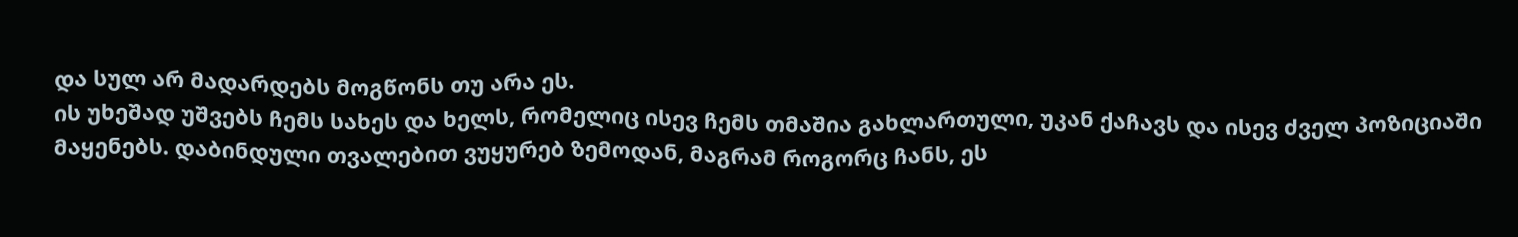და სულ არ მადარდებს მოგწონს თუ არა ეს.
ის უხეშად უშვებს ჩემს სახეს და ხელს, რომელიც ისევ ჩემს თმაშია გახლართული, უკან ქაჩავს და ისევ ძველ პოზიციაში მაყენებს. დაბინდული თვალებით ვუყურებ ზემოდან, მაგრამ როგორც ჩანს, ეს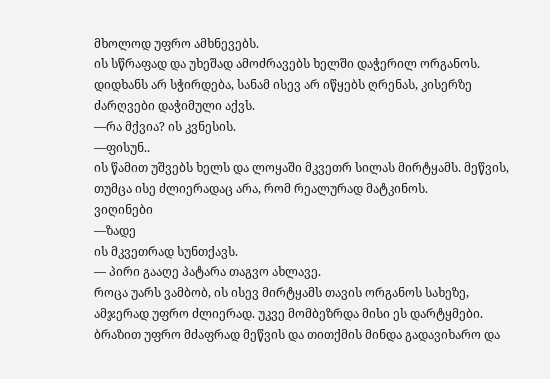მხოლოდ უფრო ამხნევებს.
ის სწრაფად და უხეშად ამოძრავებს ხელში დაჭერილ ორგანოს. დიდხანს არ სჭირდება, სანამ ისევ არ იწყებს ღრენას, კისერზე ძარღვები დაჭიმული აქვს.
—რა მქვია? ის კვნესის.
—ფისუნ..
ის წამით უშვებს ხელს და ლოყაში მკვეთრ სილას მირტყამს. მეწვის, თუმცა ისე ძლიერადაც არა, რომ რეალურად მატკინოს.
ვიღინები
—ზადე
ის მკვეთრად სუნთქავს.
— პირი გააღე პატარა თაგვო ახლავე.
როცა უარს ვამბობ, ის ისევ მირტყამს თავის ორგანოს სახეზე, ამჯერად უფრო ძლიერად. უკვე მომბეზრდა მისი ეს დარტყმები. ბრაზით უფრო მძაფრად მეწვის და თითქმის მინდა გადავიხარო და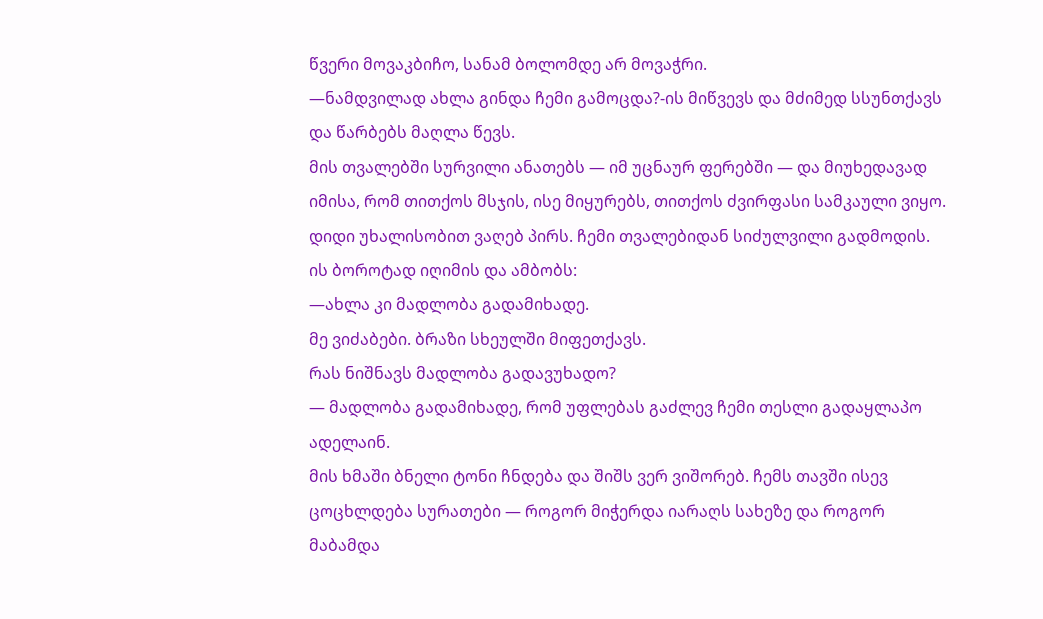წვერი მოვაკბიჩო, სანამ ბოლომდე არ მოვაჭრი.
—ნამდვილად ახლა გინდა ჩემი გამოცდა?-ის მიწვევს და მძიმედ სსუნთქავს და წარბებს მაღლა წევს.
მის თვალებში სურვილი ანათებს — იმ უცნაურ ფერებში — და მიუხედავად იმისა, რომ თითქოს მსჯის, ისე მიყურებს, თითქოს ძვირფასი სამკაული ვიყო.
დიდი უხალისობით ვაღებ პირს. ჩემი თვალებიდან სიძულვილი გადმოდის.
ის ბოროტად იღიმის და ამბობს:
—ახლა კი მადლობა გადამიხადე.
მე ვიძაბები. ბრაზი სხეულში მიფეთქავს.
რას ნიშნავს მადლობა გადავუხადო?
— მადლობა გადამიხადე, რომ უფლებას გაძლევ ჩემი თესლი გადაყლაპო ადელაინ.
მის ხმაში ბნელი ტონი ჩნდება და შიშს ვერ ვიშორებ. ჩემს თავში ისევ ცოცხლდება სურათები — როგორ მიჭერდა იარაღს სახეზე და როგორ მაბამდა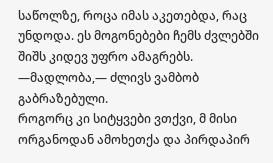საწოლზე, როცა იმას აკეთებდა, რაც უნდოდა. ეს მოგონებები ჩემს ძვლებში შიშს კიდევ უფრო ამაგრებს.
—მადლობა,— ძლივს ვამბობ გაბრაზებული.
როგორც კი სიტყვები ვთქვი, მ მისი ორგანოდან ამოხეთქა და პირდაპირ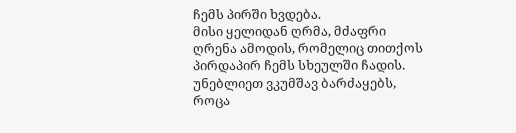ჩემს პირში ხვდება.
მისი ყელიდან ღრმა, მძაფრი ღრენა ამოდის, რომელიც თითქოს პირდაპირ ჩემს სხეულში ჩადის. უნებლიეთ ვკუმშავ ბარძაყებს, როცა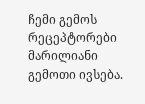ჩემი გემოს რეცეპტორები მარილიანი გემოთი ივსება.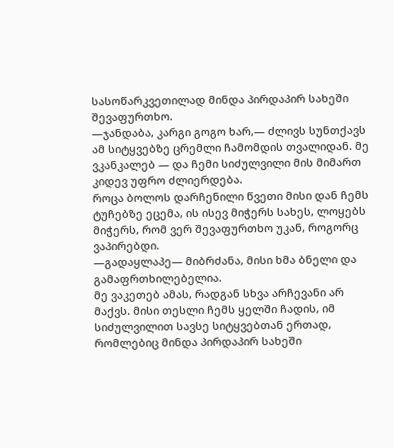სასოწარკვეთილად მინდა პირდაპირ სახეში შევაფურთხო.
—ჯანდაბა, კარგი გოგო ხარ,— ძლივს სუნთქავს
ამ სიტყვებზე ცრემლი ჩამომდის თვალიდან. მე ვკანკალებ — და ჩემი სიძულვილი მის მიმართ კიდევ უფრო ძლიერდება.
როცა ბოლოს დარჩენილი წვეთი მისი დან ჩემს ტუჩებზე ეცემა, ის ისევ მიჭერს სახეს, ლოყებს მიჭერს, რომ ვერ შევაფურთხო უკან, როგორც ვაპირებდი.
—გადაყლაპე— მიბრძანა, მისი ხმა ბნელი და გამაფრთხილებელია.
მე ვაკეთებ ამას, რადგან სხვა არჩევანი არ მაქვს. მისი თესლი ჩემს ყელში ჩადის, იმ სიძულვილით სავსე სიტყვებთან ერთად, რომლებიც მინდა პირდაპირ სახეში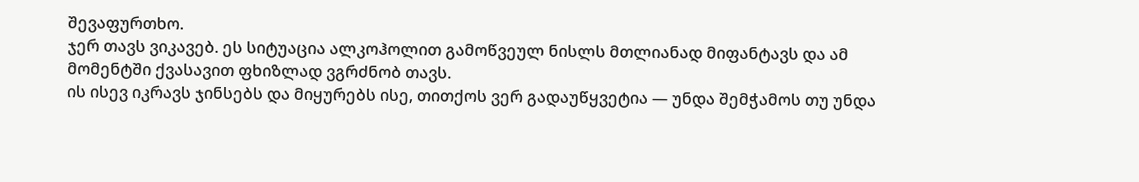შევაფურთხო.
ჯერ თავს ვიკავებ. ეს სიტუაცია ალკოჰოლით გამოწვეულ ნისლს მთლიანად მიფანტავს და ამ მომენტში ქვასავით ფხიზლად ვგრძნობ თავს.
ის ისევ იკრავს ჯინსებს და მიყურებს ისე, თითქოს ვერ გადაუწყვეტია — უნდა შემჭამოს თუ უნდა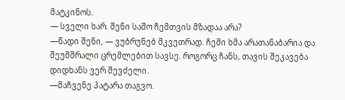მატკინოს.
— სველი ხარ. შენი საშო ჩემთვის მზადაა არა?
—წადი შენი, — ვუბრუნებ მკვეთრად. ჩემი ხმა არათანაბარია და შეუმშრალი ცრემლებით სავსე. როგორც ჩანს, თავის შეკავება დიდხანს ვერ შევძელი.
—მაჩვენე პატარა თაგვო.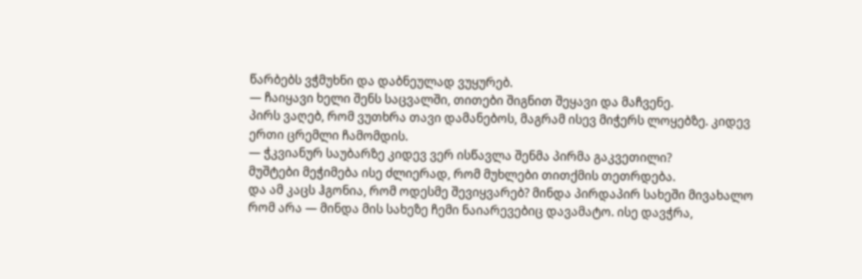წარბებს ვჭმუხნი და დაბნეულად ვუყურებ.
— ჩაიყავი ხელი შენს საცვალში, თითები შიგნით შეყავი და მაჩვენე.
პირს ვაღებ, რომ ვუთხრა თავი დამანებოს, მაგრამ ისევ მიჭერს ლოყებზე. კიდევ ერთი ცრემლი ჩამომდის.
— ჭკვიანურ საუბარზე კიდევ ვერ ისწავლა შენმა პირმა გაკვეთილი?
მუშტები მეჭიმება ისე ძლიერად, რომ მუხლები თითქმის თეთრდება.
და ამ კაცს ჰგონია, რომ ოდესმე შევიყვარებ? მინდა პირდაპირ სახეში მივახალო რომ არა — მინდა მის სახეზე ჩემი ნაიარევებიც დავამატო. ისე დავჭრა,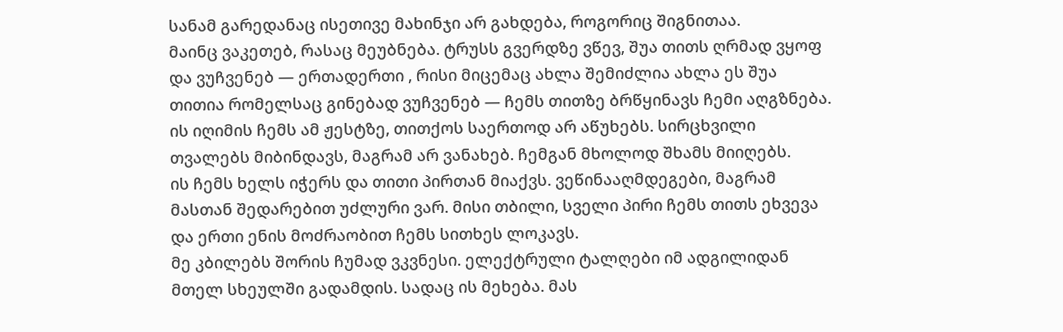სანამ გარედანაც ისეთივე მახინჯი არ გახდება, როგორიც შიგნითაა.
მაინც ვაკეთებ, რასაც მეუბნება. ტრუსს გვერდზე ვწევ, შუა თითს ღრმად ვყოფ და ვუჩვენებ — ერთადერთი , რისი მიცემაც ახლა შემიძლია ახლა ეს შუა თითია რომელსაც გინებად ვუჩვენებ — ჩემს თითზე ბრწყინავს ჩემი აღგზნება.
ის იღიმის ჩემს ამ ჟესტზე, თითქოს საერთოდ არ აწუხებს. სირცხვილი თვალებს მიბინდავს, მაგრამ არ ვანახებ. ჩემგან მხოლოდ შხამს მიიღებს.
ის ჩემს ხელს იჭერს და თითი პირთან მიაქვს. ვეწინააღმდეგები, მაგრამ მასთან შედარებით უძლური ვარ. მისი თბილი, სველი პირი ჩემს თითს ეხვევა და ერთი ენის მოძრაობით ჩემს სითხეს ლოკავს.
მე კბილებს შორის ჩუმად ვკვნესი. ელექტრული ტალღები იმ ადგილიდან მთელ სხეულში გადამდის. სადაც ის მეხება. მას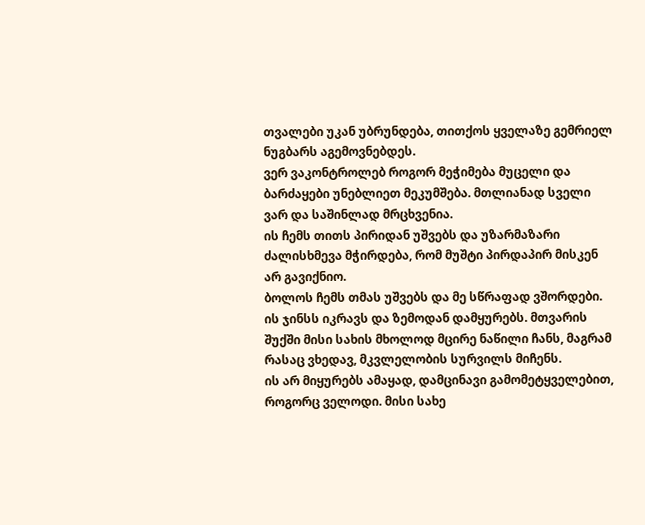თვალები უკან უბრუნდება, თითქოს ყველაზე გემრიელ ნუგბარს აგემოვნებდეს.
ვერ ვაკონტროლებ როგორ მეჭიმება მუცელი და ბარძაყები უნებლიეთ მეკუმშება. მთლიანად სველი ვარ და საშინლად მრცხვენია.
ის ჩემს თითს პირიდან უშვებს და უზარმაზარი ძალისხმევა მჭირდება, რომ მუშტი პირდაპირ მისკენ არ გავიქნიო.
ბოლოს ჩემს თმას უშვებს და მე სწრაფად ვშორდები.
ის ჯინსს იკრავს და ზემოდან დამყურებს. მთვარის შუქში მისი სახის მხოლოდ მცირე ნაწილი ჩანს, მაგრამ რასაც ვხედავ, მკვლელობის სურვილს მიჩენს.
ის არ მიყურებს ამაყად, დამცინავი გამომეტყველებით, როგორც ველოდი. მისი სახე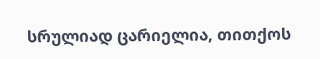სრულიად ცარიელია, თითქოს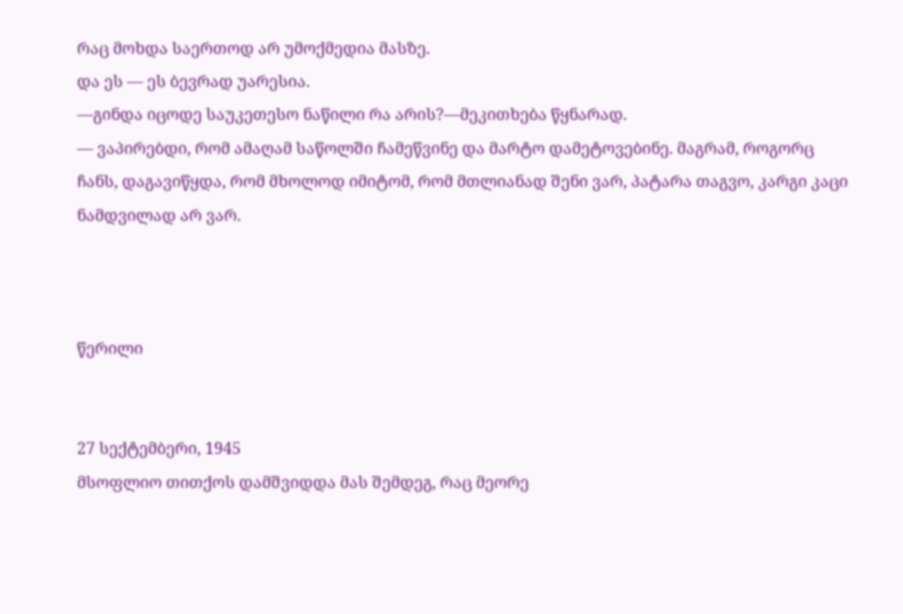რაც მოხდა საერთოდ არ უმოქმედია მასზე.
და ეს — ეს ბევრად უარესია.
—გინდა იცოდე საუკეთესო ნაწილი რა არის?—მეკითხება წყნარად.
— ვაპირებდი, რომ ამაღამ საწოლში ჩამეწვინე და მარტო დამეტოვებინე. მაგრამ, როგორც ჩანს, დაგავიწყდა, რომ მხოლოდ იმიტომ, რომ მთლიანად შენი ვარ, პატარა თაგვო, კარგი კაცი ნამდვილად არ ვარ.



წერილი


27 სექტემბერი, 1945
მსოფლიო თითქოს დამშვიდდა მას შემდეგ, რაც მეორე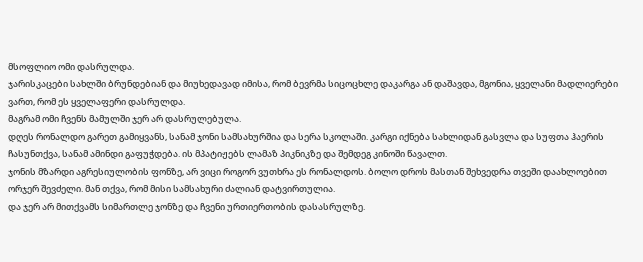მსოფლიო ომი დასრულდა.
ჯარისკაცები სახლში ბრუნდებიან და მიუხედავად იმისა, რომ ბევრმა სიცოცხლე დაკარგა ან დაშავდა, მგონია, ყველანი მადლიერები ვართ, რომ ეს ყველაფერი დასრულდა.
მაგრამ ომი ჩვენს მამულში ჯერ არ დასრულებულა.
დღეს რონალდო გარეთ გამიყვანს, სანამ ჯონი სამსახურშია და სერა სკოლაში. კარგი იქნება სახლიდან გასვლა და სუფთა ჰაერის ჩასუნთქვა, სანამ ამინდი გაფუჭდება. ის მპატიჟებს ლამაზ პიკნიკზე და შემდეგ კინოში წავალთ.
ჯონის მზარდი აგრესიულობის ფონზე, არ ვიცი როგორ ვუთხრა ეს რონალდოს. ბოლო დროს მასთან შეხვედრა თვეში დაახლოებით ორჯერ შევძელი. მან თქვა, რომ მისი სამსახური ძალიან დატვირთულია.
და ჯერ არ მითქვამს სიმართლე ჯონზე და ჩვენი ურთიერთობის დასასრულზე.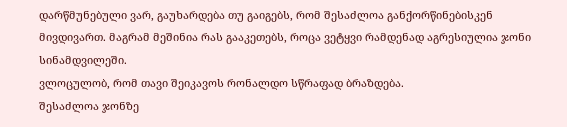დარწმუნებული ვარ, გაუხარდება თუ გაიგებს, რომ შესაძლოა განქორწინებისკენ მივდივართ. მაგრამ მეშინია რას გააკეთებს, როცა ვეტყვი რამდენად აგრესიულია ჯონი სინამდვილეში.
ვლოცულობ, რომ თავი შეიკავოს რონალდო სწრაფად ბრაზდება.
შესაძლოა ჯონზე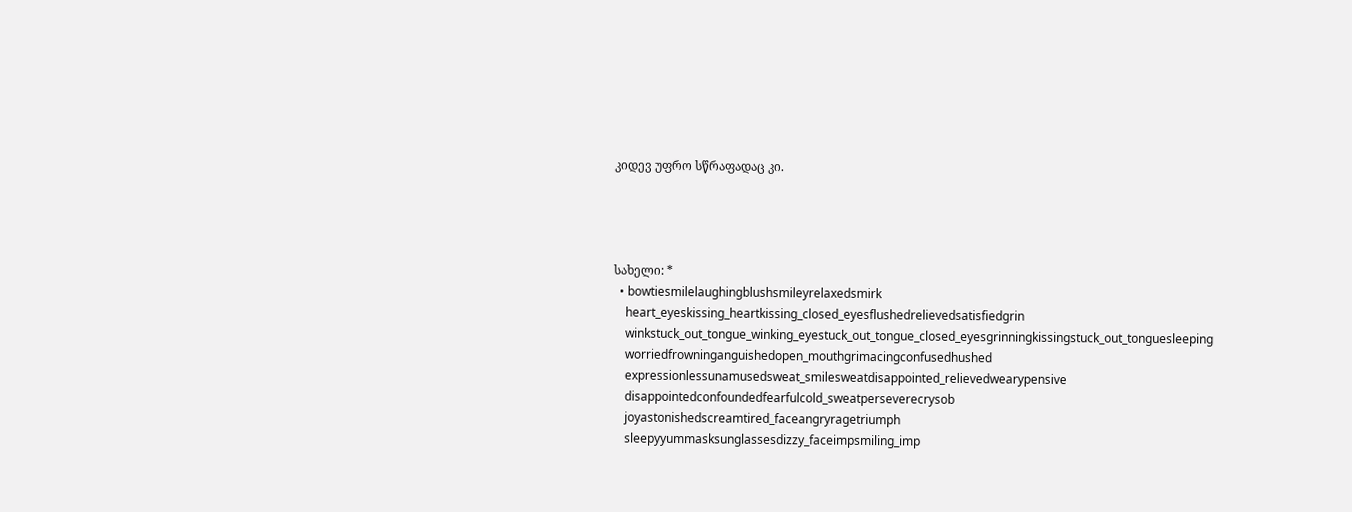კიდევ უფრო სწრაფადაც კი.




სახელი: *
  • bowtiesmilelaughingblushsmileyrelaxedsmirk
    heart_eyeskissing_heartkissing_closed_eyesflushedrelievedsatisfiedgrin
    winkstuck_out_tongue_winking_eyestuck_out_tongue_closed_eyesgrinningkissingstuck_out_tonguesleeping
    worriedfrowninganguishedopen_mouthgrimacingconfusedhushed
    expressionlessunamusedsweat_smilesweatdisappointed_relievedwearypensive
    disappointedconfoundedfearfulcold_sweatperseverecrysob
    joyastonishedscreamtired_faceangryragetriumph
    sleepyyummasksunglassesdizzy_faceimpsmiling_imp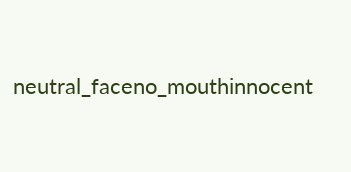neutral_faceno_mouthinnocent